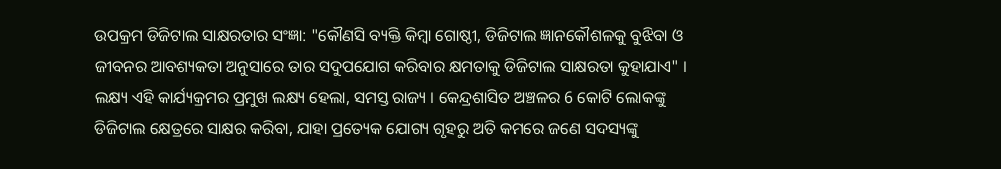ଉପକ୍ରମ ଡିଜିଟାଲ ସାକ୍ଷରତାର ସଂଜ୍ଞା: "କୌଣସି ବ୍ୟକ୍ତି କିମ୍ବା ଗୋଷ୍ଠୀ, ଡିଜିଟାଲ ଜ୍ଞାନକୌଶଳକୁ ବୁଝିବା ଓ ଜୀବନର ଆବଶ୍ୟକତା ଅନୁସାରେ ତାର ସଦୁପଯୋଗ କରିବାର କ୍ଷମତାକୁ ଡିଜିଟାଲ ସାକ୍ଷରତା କୁହାଯାଏ" । ଲକ୍ଷ୍ୟ ଏହି କାର୍ଯ୍ୟକ୍ରମର ପ୍ରମୁଖ ଲକ୍ଷ୍ୟ ହେଲା, ସମସ୍ତ ରାଜ୍ୟ । କେନ୍ଦ୍ରଶାସିତ ଅଞ୍ଚଳର 6 କୋଟି ଲୋକଙ୍କୁ ଡିଜିଟାଲ କ୍ଷେତ୍ରରେ ସାକ୍ଷର କରିବା, ଯାହା ପ୍ରତ୍ୟେକ ଯୋଗ୍ୟ ଗୃହରୁ ଅତି କମରେ ଜଣେ ସଦସ୍ୟଙ୍କୁ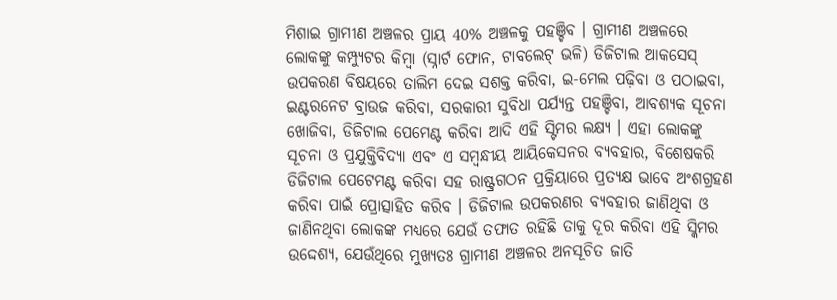ମିଶାଇ ଗ୍ରାମୀଣ ଅଞ୍ଚଳର ପ୍ରାୟ 40% ଅଞ୍ଚଳକୁ ପହଞ୍ଚିବ । ଗ୍ରାମୀଣ ଅଞ୍ଚଳରେ ଲୋକଙ୍କୁ କମ୍ପ୍ୟୁଟର କିମ୍ବା (ସ୍ନାର୍ଟ ଫୋନ, ଟାବଲେଟ୍ ଭଳି) ଡିଜିଟାଲ ଆକସେସ୍ ଉପକରଣ ବିଷୟରେ ତାଲିମ ଦେଇ ସଶକ୍ତ କରିବା, ଇ-ମେଲ ପଢ଼ିବା ଓ ପଠାଇବା, ଇଣ୍ଟରନେଟ ବ୍ରାଉଜ କରିବା, ସରକାରୀ ସୁବିଧା ପର୍ଯ୍ୟନ୍ତ ପହଞ୍ଚିବା, ଆବଶ୍ୟକ ସୂଚନା ଖୋଜିବା, ଡିଜିଟାଲ ପେମେଣ୍ଟ କରିବା ଆଦି ଏହି ସ୍ଟିମର ଲକ୍ଷ୍ୟ । ଏହା ଲୋକଙ୍କୁ ସୂଚନା ଓ ପ୍ରଯୁକ୍ତିବିଦ୍ୟା ଏବଂ ଏ ସମ୍ବନ୍ଧୀୟ ଆୟିକେସନର ବ୍ୟବହାର, ବିଶେଷକରି ଡିଜିଟାଲ ପେଟେମଣ୍ଟ କରିବା ସହ ରାଷ୍ଟ୍ରଗଠନ ପ୍ରକ୍ରିୟାରେ ପ୍ରତ୍ୟକ୍ଷ ଭାବେ ଅଂଶଗ୍ରହଣ କରିବା ପାଇଁ ପ୍ରୋତ୍ସାହିତ କରିବ । ଡିଜିଟାଲ ଉପକରଣର ବ୍ୟବହାର ଜାଣିଥିବା ଓ ଜାଣିନଥିବା ଲୋକଙ୍କ ମଧ୍ୟରେ ଯେଉଁ ତଫାତ ରହିଛି ତାକୁ ଦୂର କରିବା ଏହି ସ୍କିମର ଉଦ୍ଦେଶ୍ୟ, ଯେଉଁଥିରେ ମୁଖ୍ୟତଃ ଗ୍ରାମୀଣ ଅଞ୍ଚଳର ଅନସୂଚିତ ଜାତି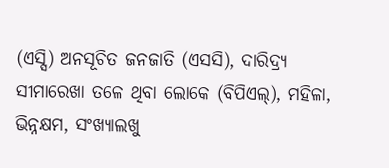(ଏସ୍ସି) ଅନସୂଚିତ ଜନଜାତି (ଏସସି), ଦାରିଦ୍ର୍ୟ ସୀମାରେଖା ତଳେ ଥିବା ଲୋକେ (ବିପିଏଲ୍), ମହିଳା, ଭିନ୍ନକ୍ଷମ, ସଂଖ୍ୟାଲଖୁ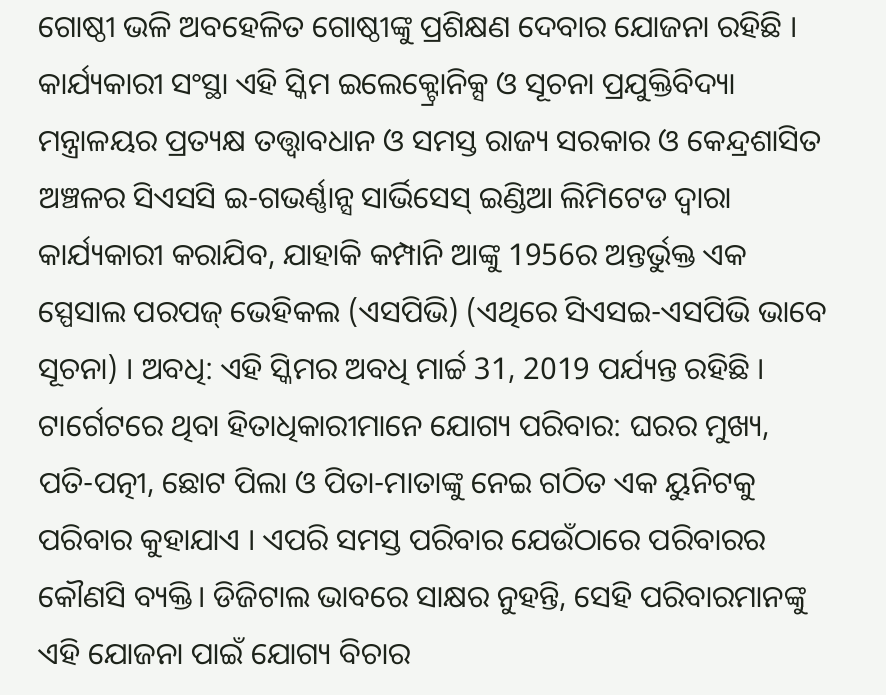ଗୋଷ୍ଠୀ ଭଳି ଅବହେଳିତ ଗୋଷ୍ଠୀଙ୍କୁ ପ୍ରଶିକ୍ଷଣ ଦେବାର ଯୋଜନା ରହିଛି । କାର୍ଯ୍ୟକାରୀ ସଂସ୍ଥା ଏହି ସ୍କିମ ଇଲେକ୍ଟ୍ରୋନିକ୍ସ ଓ ସୂଚନା ପ୍ରଯୁକ୍ତିବିଦ୍ୟା ମନ୍ତ୍ରାଳୟର ପ୍ରତ୍ୟକ୍ଷ ତତ୍ତ୍ଵାବଧାନ ଓ ସମସ୍ତ ରାଜ୍ୟ ସରକାର ଓ କେନ୍ଦ୍ରଶାସିତ ଅଞ୍ଚଳର ସିଏସସି ଇ-ଗଭର୍ଣ୍ଣାନ୍ସ ସାର୍ଭିସେସ୍ ଇଣ୍ଡିଆ ଲିମିଟେଡ ଦ୍ଵାରା କାର୍ଯ୍ୟକାରୀ କରାଯିବ, ଯାହାକି କମ୍ପାନି ଆଙ୍କୁ 1956ର ଅନ୍ତର୍ଭୁକ୍ତ ଏକ ସ୍ପେସାଲ ପରପଜ୍ ଭେହିକଲ (ଏସପିଭି) (ଏଥିରେ ସିଏସଇ-ଏସପିଭି ଭାବେ ସୂଚନା) । ଅବଧି: ଏହି ସ୍କିମର ଅବଧି ମାର୍ଚ୍ଚ 31, 2019 ପର୍ଯ୍ୟନ୍ତ ରହିଛି । ଟାର୍ଗେଟରେ ଥିବା ହିତାଧିକାରୀମାନେ ଯୋଗ୍ୟ ପରିବାର: ଘରର ମୁଖ୍ୟ, ପତି-ପତ୍ନୀ, ଛୋଟ ପିଲା ଓ ପିତା-ମାତାଙ୍କୁ ନେଇ ଗଠିତ ଏକ ୟୁନିଟକୁ ପରିବାର କୁହାଯାଏ । ଏପରି ସମସ୍ତ ପରିବାର ଯେଉଁଠାରେ ପରିବାରର କୌଣସି ବ୍ୟକ୍ତି। ଡିଜିଟାଲ ଭାବରେ ସାକ୍ଷର ନୁହନ୍ତି, ସେହି ପରିବାରମାନଙ୍କୁ ଏହି ଯୋଜନା ପାଇଁ ଯୋଗ୍ୟ ବିଚାର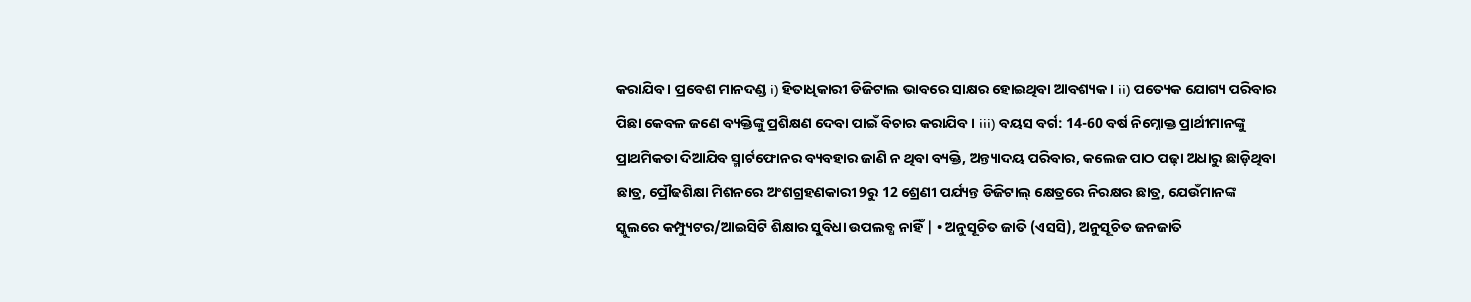କରାଯିବ । ପ୍ରବେଶ ମାନଦଣ୍ଡ i) ହିତାଧିକାରୀ ଡିଜିଟାଲ ଭାବରେ ସାକ୍ଷର ହୋଇଥିବା ଆବଶ୍ୟକ । ii) ପତ୍ୟେକ ଯୋଗ୍ୟ ପରିବାର ପିଛା କେବଳ ଜଣେ ବ୍ୟକ୍ତିଙ୍କୁ ପ୍ରଶିକ୍ଷଣ ଦେବା ପାଇଁ ବିଚାର କରାଯିବ । iii) ବୟସ ବର୍ଗ: 14-60 ବର୍ଷ ନିମ୍ନୋକ୍ତ ପ୍ରାର୍ଥୀମାନଙ୍କୁ ପ୍ରାଥମିକତା ଦିଆଯିବ ସ୍ମାର୍ଟଫୋନର ବ୍ୟବହାର ଜାଣି ନ ଥିବା ବ୍ୟକ୍ତି, ଅନ୍ତ୍ୟାଦୟ ପରିବାର, କଲେଜ ପାଠ ପଢ଼ା ଅଧାରୁ ଛାଡ଼ିଥିବା ଛାତ୍ର, ପ୍ରୌଢଶିକ୍ଷା ମିଶନରେ ଅଂଶଗ୍ରହଣକାରୀ 9ରୁ 12 ଶ୍ରେଣୀ ପର୍ଯ୍ୟନ୍ତ ଡିଜିଟାଲ୍ କ୍ଷେତ୍ରରେ ନିରକ୍ଷର ଛାତ୍ର, ଯେଉଁମାନଙ୍କ ସ୍କୁଲରେ କମ୍ପ୍ୟୁଟର/ଆଇସିଟି ଶିକ୍ଷାର ସୁବିଧା ଉପଲବ୍ଧ ନାହିଁ | • ଅନୁସୂଚିତ ଜାତି (ଏସସି), ଅନୁସୂଚିତ ଜନଜାତି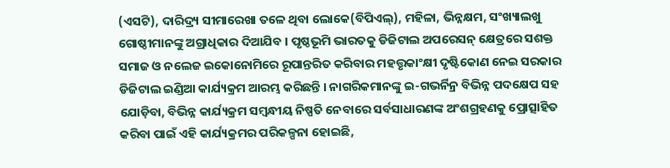(ଏସଟି), ଦାରିଦ୍ର୍ୟ ସୀମାରେଖା ତଳେ ଥିବା ଲୋକେ(ବିପିଏଲ୍), ମହିଳା, ଭିନ୍ନକ୍ଷମ, ସଂଖ୍ୟାଲଖୁ ଗୋଷ୍ଠୀମାନଙ୍କୁ ଅଗ୍ରାଧିକାର ଦିଆଯିବ । ପୃଷ୍ଠଭୂମି ଭାରତକୁ ଡିଜିଟାଲ ଅପରେସନ୍ କ୍ଷେତ୍ରରେ ସଶକ୍ତ ସମାଜ ଓ ନଲେଜ ଇକୋନୋମିରେ ରୂପାନ୍ତରିତ କରିବାର ମହତ୍ତୃକାଂକ୍ଷୀ ଦୃଷ୍ଟିକୋଣ ନେଇ ସରକାର ଡିଜିଟାଲ ଇଣ୍ଡିଆ କାର୍ଯ୍ୟକ୍ରମ ଆରମ୍ଭ କରିଛନ୍ତି । ନାଗରିକମାନଙ୍କୁ ଇ-ଗଭର୍ନିନ୍ର ବିଭିନ୍ନ ପଦକ୍ଷେପ ସହ ଯୋଡ଼ିବା, ବିଭିନ୍ନ କାର୍ଯ୍ୟକ୍ରମ ସମ୍ବନ୍ଧୀୟ ନିଷ୍ପତି ନେବାରେ ସର୍ବସାଧାରଣଙ୍କ ଅଂଶଗ୍ରହଣକୁ ପ୍ରୋତ୍ସାହିତ କରିବା ପାଇଁ ଏହି କାର୍ଯ୍ୟକ୍ରମର ପରିକଳ୍ପନା ହୋଇଛି,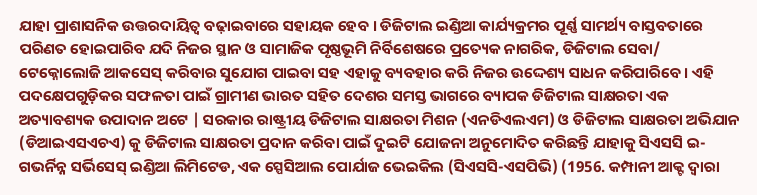ଯାହା ପ୍ରାଶାସନିକ ଉତ୍ତରଦାୟିତ୍ଵ ବଢ଼ାଇବାରେ ସହାୟକ ହେବ । ଡିଜିଟାଲ ଇଣ୍ଡିଆ କାର୍ଯ୍ୟକ୍ରମର ପୂର୍ଣ୍ଣ ସାମର୍ଥ୍ୟ ବାସ୍ତବତାରେ ପରିଣତ ହୋଇପାରିବ ଯଦି ନିଜର ସ୍ଥାନ ଓ ସାମାଜିକ ପୃଷ୍ଠଭୂମି ନିର୍ବିଶେଷରେ ପ୍ରତ୍ୟେକ ନାଗରିକ, ଡିଜିଟାଲ ସେବା/ ଟେକ୍ନୋଲୋଜି ଆକସେସ୍ କରିବାର ସୁଯୋଗ ପାଇବା ସହ ଏହାକୁ ବ୍ୟବହାର କରି ନିଜର ଉଦ୍ଦେଶ୍ୟ ସାଧନ କରିପାରିବେ । ଏହି ପଦକ୍ଷେପଗୁଡ଼ିକର ସଫଳତା ପାଇଁ ଗ୍ରାମୀଣ ଭାରତ ସହିତ ଦେଶର ସମସ୍ତ ଭାଗରେ ବ୍ୟାପକ ଡିଜିଟାଲ ସାକ୍ଷରତା ଏକ ଅତ୍ୟାବଶ୍ୟକ ଉପାଦାନ ଅଟେ | ସରକାର ରାଷ୍ଟ୍ରୀୟ ଡିଜିଟାଲ ସାକ୍ଷରତା ମିଶନ (ଏନଡିଏଲଏମ) ଓ ଡିଜିଟାଲ ସାକ୍ଷରତା ଅଭିଯାନ (ଡିଆଇଏସଏଚଏ) କୁ ଡିଜିଟାଲ ସାକ୍ଷରତା ପ୍ରଦାନ କରିବା ପାଇଁ ଦୁଇଟି ଯୋଜନା ଅନୁମୋଦିତ କରିଛନ୍ତି ଯାହାକୁ ସିଏସସି ଇ-ଗଭର୍ନିନ୍ନ ସର୍ଭିସେସ୍ ଇଣ୍ଡିଆ ଲିମିଟେଡ, ଏକ ସ୍ପେସିଆଲ ପୋର୍ଯାଜ ଭେଇକିଲ (ସିଏସସି-ଏସପିଭି) (1956. କମ୍ପାନୀ ଆକ୍ଟ ଦ୍ଵାରା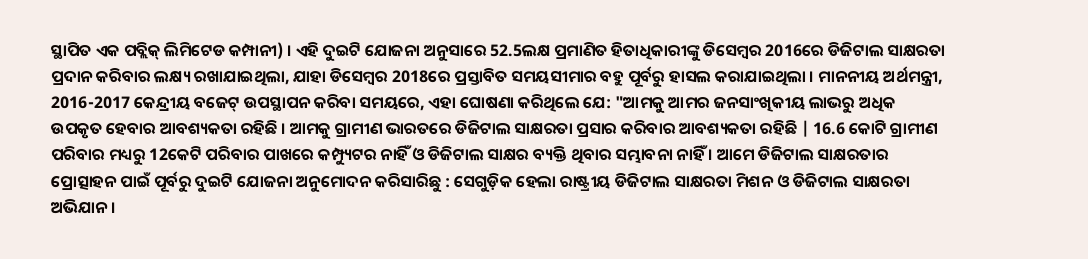ସ୍ଥାପିତ ଏକ ପବ୍ଲିକ୍ ଲିମିଟେଡ କମ୍ପାନୀ) । ଏହି ଦୁଇଟି ଯୋଜନା ଅନୁସାରେ 52.5ଲକ୍ଷ ପ୍ରମାଣିତ ହିତାଧିକାରୀଙ୍କୁ ଡିସେମ୍ବର 2016ରେ ଡିଜିଟାଲ ସାକ୍ଷରତା ପ୍ରଦାନ କରିବାର ଲକ୍ଷ୍ୟ ରଖାଯାଇଥିଲା, ଯାହା ଡିସେମ୍ବର 2018ରେ ପ୍ରସ୍ତାବିତ ସମୟସୀମାର ବହୁ ପୂର୍ବରୁ ହାସଲ କରାଯାଇଥିଲା । ମାନନୀୟ ଅର୍ଥମନ୍ତ୍ରୀ, 2016-2017 କେନ୍ଦ୍ରୀୟ ବଜେଟ୍ ଉପସ୍ଥାପନ କରିବା ସମୟରେ, ଏହା ଘୋଷଣା କରିଥିଲେ ଯେ: "ଆମକୁ ଆମର ଜନସାଂଖିକୀୟ ଲାଭରୁ ଅଧିକ ଉପକୃତ ହେବାର ଆବଶ୍ୟକତା ରହିଛି । ଆମକୁ ଗ୍ରାମୀଣ ଭାରତରେ ଡିଜିଟାଲ ସାକ୍ଷରତା ପ୍ରସାର କରିବାର ଆବଶ୍ୟକତା ରହିଛି | 16.6 କୋଟି ଗ୍ରାମୀଣ ପରିବାର ମଧ୍ୟରୁ 12କେଟି ପରିବାର ପାଖରେ କମ୍ପ୍ୟୁଟର ନାହିଁ ଓ ଡିଜିଟାଲ ସାକ୍ଷର ବ୍ୟକ୍ତି ଥିବାର ସମ୍ଭାବନା ନାହିଁ । ଆମେ ଡିଜିଟାଲ ସାକ୍ଷରତାର ପ୍ରୋତ୍ସାହନ ପାଇଁ ପୂର୍ବରୁ ଦୁଇଟି ଯୋଜନା ଅନୁମୋଦନ କରିସାରିଛୁ : ସେଗୁଡ଼ିକ ହେଲା ରାଷ୍ଟ୍ରୀୟ ଡିଜିଟାଲ ସାକ୍ଷରତା ମିଶନ ଓ ଡିଜିଟାଲ ସାକ୍ଷରତା ଅଭିଯାନ ।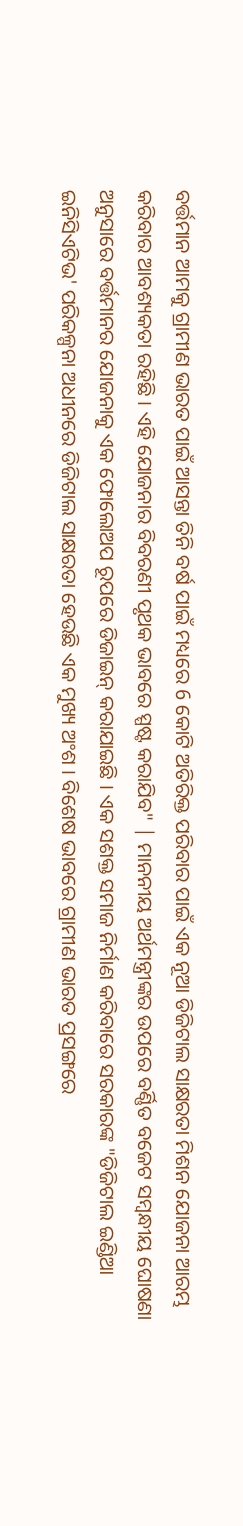ବର୍ତ୍ତମାନ ଆମକୁ ଗ୍ରାମୀଣ ଭାରତ ପାଇଁ ଆସନ୍ତା ତିନି ବର୍ଷ ପାଇଁ ମଧ୍ୟରେ 6 କୋଟି ଅତିରିକ୍ତ ପରିବାର ପାଇଁ ଏକ ନୂଆ ଡିଜିଟାଲ ସାକ୍ଷରତା ମିଶନ ଯୋଜନା ଆରମ୍ଭ କରିବାର ଆବଶ୍ୟକତା ରହିଛି । ଏହି ଯୋଜନାର ବିବରଣୀ ପୃଥକ ଭାବରେ ସ୍ପଷ୍ଟ କରାଯିବ" | ମାନନୀୟ ଅର୍ଥମନ୍ତ୍ରୀଙ୍କର ଉପରେ ବର୍ଣ୍ଣିତ ବଜେଟ ସମ୍ବନ୍ଧୀୟ ଘୋଷଣା ଅନୁସାରେ ବର୍ତ୍ତମାନର ଯୋଜନାକୁ ଏକ ଫୋଲୋଅପ ରୂପରେ ଡିଜାଇନ୍ କରାଯାଇଛି । ଏକ ସଶକ୍ତ ସମାଜ ନିର୍ମାଣ କରିବାରେ ସରକାରଙ୍କ "ଡିଜିଟାଲ ଇଣ୍ଡିଆ ଇନିସିଏଟିଭ' ପରିକଳ୍ପନା ଅଧୀନରେ ଡିଜିଟାଲ ସାକ୍ଷରତା ହେଉଛି ଏକ ମୁଖ୍ୟ ଅଂଶ । ବିଶେଷ ଭାବରେ ଗ୍ରାମୀଣ ଭାରତ ପ୍ରସଙ୍ଗରେ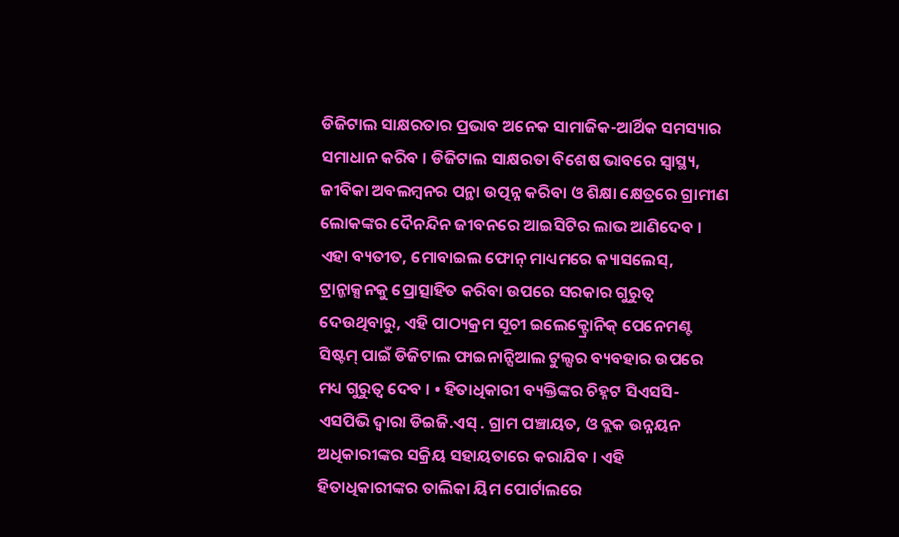ଡିଜିଟାଲ ସାକ୍ଷରତାର ପ୍ରଭାବ ଅନେକ ସାମାଜିକ-ଆର୍ଥିକ ସମସ୍ୟାର ସମାଧାନ କରିବ । ଡିଜିଟାଲ ସାକ୍ଷରତା ବିଶେଷ ଭାବରେ ସ୍ଵାସ୍ଥ୍ୟ, ଜୀବିକା ଅବଲମ୍ବନର ପନ୍ଥା ଉତ୍ପନ୍ନ କରିବା ଓ ଶିକ୍ଷା କ୍ଷେତ୍ରରେ ଗ୍ରାମୀଣ ଲୋକଙ୍କର ଦୈନନ୍ଦିନ ଜୀବନରେ ଆଇସିଟିର ଲାଭ ଆଣିଦେବ । ଏହା ବ୍ୟତୀତ, ମୋବାଇଲ ଫୋନ୍ ମାଧ୍ୟମରେ କ୍ୟାସଲେସ୍, ଟ୍ରାନ୍ଜାକ୍ସନକୁ ପ୍ରୋତ୍ସାହିତ କରିବା ଉପରେ ସରକାର ଗୁରୁତ୍ଵ ଦେଉଥିବାରୁ, ଏହି ପାଠ୍ୟକ୍ରମ ସୂଚୀ ଇଲେକ୍ଟ୍ରୋନିକ୍ ପେନେମଣ୍ଟ ସିଷ୍ଟମ୍ ପାଇଁ ଡିଜିଟାଲ ଫାଇନାନ୍ସିଆଲ ଟୁଲ୍ସର ବ୍ୟବହାର ଉପରେ ମଧ୍ୟ ଗୁରୁତ୍ଵ ଦେବ । • ହିତାଧିକାରୀ ବ୍ୟକ୍ତିଙ୍କର ଚିହ୍ନଟ ସିଏସସି-ଏସପିଭି ଦ୍ଵାରା ଡିଇଜି.ଏସ୍ . ଗ୍ରାମ ପଞ୍ଚାୟତ, ଓ ବ୍ଲକ ଉନ୍ନୟନ ଅଧିକାରୀଙ୍କର ସକ୍ରିୟ ସହାୟତାରେ କରାଯିବ । ଏହି ହିତାଧିକାରୀଙ୍କର ତାଲିକା ୟିମ ପୋର୍ଟାଲରେ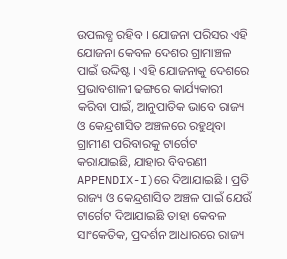ଉପଲବ୍ଧ ରହିବ । ଯୋଜନା ପରିସର ଏହି ଯୋଜନା କେବଳ ଦେଶର ଗ୍ରାମାଞ୍ଚଳ ପାଇଁ ଉଦ୍ଦିଷ୍ଟ । ଏହି ଯୋଜନାକୁ ଦେଶରେ ପ୍ରଭାବଶାଳୀ ଢଙ୍ଗରେ କାର୍ଯ୍ୟକାରୀ କରିବା ପାଇଁ, ଆନୁପାତିକ ଭାବେ ରାଜ୍ୟ ଓ କେନ୍ଦ୍ରଶାସିତ ଅଞ୍ଚଳରେ ରହୁଥିବା ଗ୍ରାମୀଣ ପରିବାରକୁ ଟାର୍ଗେଟ କରାଯାଇଛି, ଯାହାର ବିବରଣୀ APPENDIX-I)ରେ ଦିଆଯାଇଛି । ପ୍ରତି ରାଜ୍ୟ ଓ କେନ୍ଦ୍ରଶାସିତ ଅଞ୍ଚଳ ପାଇଁ ଯେଉଁ ଟାର୍ଗେଟ ଦିଆଯାଇଛି ତାହା କେବଳ ସାଂକେତିକ, ପ୍ରଦର୍ଶନ ଆଧାରରେ ରାଜ୍ୟ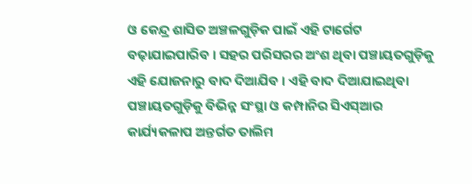ଓ କେନ୍ଦ୍ର ଶାସିତ ଅଞ୍ଚଳଗୁଡ଼ିକ ପାଇଁ ଏହି ଟାର୍ଗେଟ ବଢ଼ାଯାଇପାରିବ । ସହର ପରିସରର ଅଂଶ ଥିବା ପଞ୍ଚାୟତଗୁଡ଼ିକୁ ଏହି ଯୋଜନାରୁ ବାଦ ଦିଆଯିବ । ଏହି ବାଦ ଦିଆଯାଇଥିବା ପଞ୍ଚାୟତଗୁଡ଼ିକୁ ବିଭିନ୍ନ ସଂସ୍ଥା ଓ କମ୍ପାନିର ସିଏସ୍ଆର କାର୍ଯ୍ୟକଳାପ ଅନ୍ତର୍ଗତ ତାଲିମ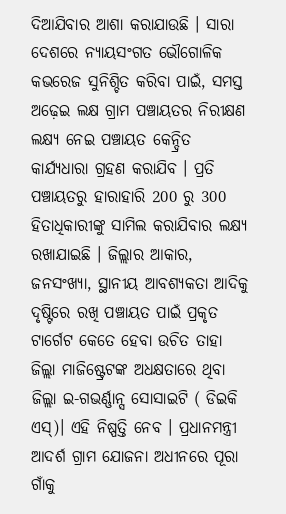ଦିଆଯିବାର ଆଶା କରାଯାଉଛି । ସାରା ଦେଶରେ ନ୍ୟାୟସଂଗତ ଭୌଗୋଳିକ କଭରେଜ ସୁନିଶ୍ଚିତ କରିବା ପାଇଁ, ସମସ୍ତ ଅଢ଼େଇ ଲକ୍ଷ ଗ୍ରାମ ପଞ୍ଚାୟତର ନିରୀକ୍ଷଣ ଲକ୍ଷ୍ୟ ନେଇ ପଞ୍ଚାୟତ କେନ୍ଦ୍ରିତ କାର୍ଯ୍ୟଧାରା ଗ୍ରହଣ କରାଯିବ । ପ୍ରତି ପଞ୍ଚାୟତରୁ ହାରାହାରି 200 ରୁ 300 ହିତାଧିକାରୀଙ୍କୁ ସାମିଲ କରାଯିବାର ଲକ୍ଷ୍ୟ ରଖାଯାଇଛି । ଜିଲ୍ଲାର ଆକାର, ଜନସଂଖ୍ୟା, ସ୍ଥାନୀୟ ଆବଶ୍ୟକତା ଆଦିକୁ ଦୃଷ୍ଟିରେ ରଖି ପଞ୍ଚାୟତ ପାଇଁ ପ୍ରକୃତ ଟାର୍ଗେଟ କେତେ ହେବା ଉଚିତ ତାହା ଜିଲ୍ଲା ମାଜିଷ୍ଟ୍ରେଟଙ୍କ ଅଧକ୍ଷତାରେ ଥିବା ଜିଲ୍ଲା ଇ-ଗଭର୍ଣ୍ଣାନ୍ସ ସୋସାଇଟି ( ଡିଇକି ଏସ୍)। ଏହି ନିଷ୍ପତ୍ତି ନେବ । ପ୍ରଧାନମନ୍ତ୍ରୀ ଆଦର୍ଶ ଗ୍ରାମ ଯୋଜନା ଅଧୀନରେ ପୂରା ଗାଁକୁ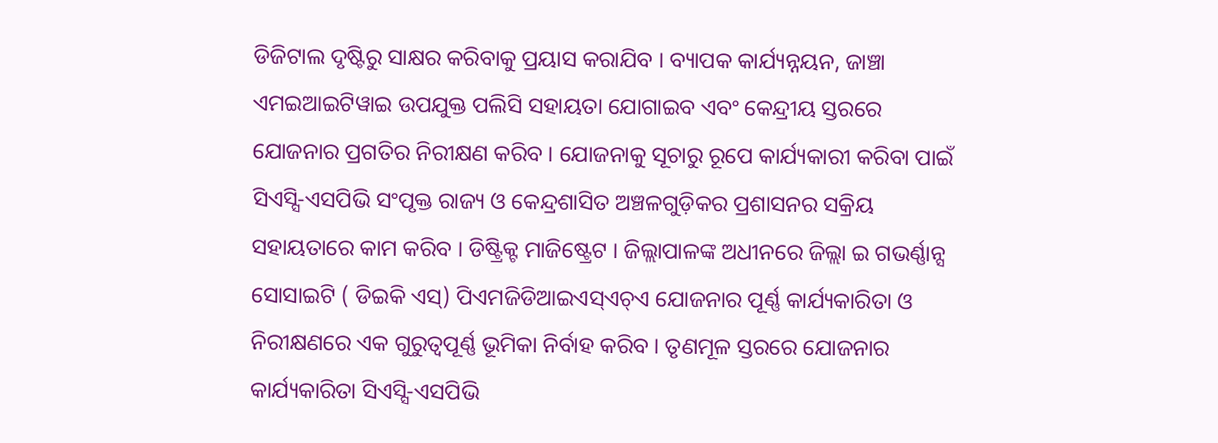ଡିଜିଟାଲ ଦୃଷ୍ଟିରୁ ସାକ୍ଷର କରିବାକୁ ପ୍ରୟାସ କରାଯିବ । ବ୍ୟାପକ କାର୍ଯ୍ୟନ୍ନୟନ, ଜାଞ୍ଚା ଏମଇଆଇଟିୱାଇ ଉପଯୁକ୍ତ ପଲିସି ସହାୟତା ଯୋଗାଇବ ଏବଂ କେନ୍ଦ୍ରୀୟ ସ୍ତରରେ ଯୋଜନାର ପ୍ରଗତିର ନିରୀକ୍ଷଣ କରିବ । ଯୋଜନାକୁ ସୂଚାରୁ ରୂପେ କାର୍ଯ୍ୟକାରୀ କରିବା ପାଇଁ ସିଏସ୍ସି-ଏସପିଭି ସଂପୃକ୍ତ ରାଜ୍ୟ ଓ କେନ୍ଦ୍ରଶାସିତ ଅଞ୍ଚଳଗୁଡ଼ିକର ପ୍ରଶାସନର ସକ୍ରିୟ ସହାୟତାରେ କାମ କରିବ । ଡିଷ୍ଟ୍ରିକ୍ଟ ମାଜିଷ୍ଟ୍ରେଟ । ଜିଲ୍ଲାପାଳଙ୍କ ଅଧୀନରେ ଜିଲ୍ଲା ଇ ଗଭର୍ଣ୍ଣାନ୍ସ ସୋସାଇଟି ( ଡିଇକି ଏସ୍) ପିଏମଜିଡିଆଇଏସ୍ଏଚ୍ଏ ଯୋଜନାର ପୂର୍ଣ୍ଣ କାର୍ଯ୍ୟକାରିତା ଓ ନିରୀକ୍ଷଣରେ ଏକ ଗୁରୁତ୍ଵପୂର୍ଣ୍ଣ ଭୂମିକା ନିର୍ବାହ କରିବ । ତୃଣମୂଳ ସ୍ତରରେ ଯୋଜନାର କାର୍ଯ୍ୟକାରିତା ସିଏସ୍ସି-ଏସପିଭି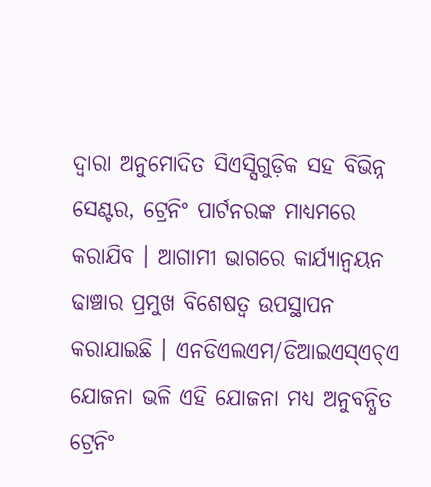ଦ୍ଵାରା ଅନୁମୋଦିତ ସିଏସ୍ସିଗୁଡ଼ିକ ସହ ବିଭିନ୍ନ ସେଣ୍ଟର, ଟ୍ରେନିଂ ପାର୍ଟନରଙ୍କ ମାଧ୍ୟମରେ କରାଯିବ । ଆଗାମୀ ଭାଗରେ କାର୍ଯ୍ୟାନ୍ଵୟନ ଢାଞ୍ଚାର ପ୍ରମୁଖ ବିଶେଷତ୍ଵ ଉପସ୍ଥାପନ କରାଯାଇଛି । ଏନଡିଏଲଏମ/ଡିଆଇଏସ୍ଏଚ୍ଏ ଯୋଜନା ଭଳି ଏହି ଯୋଜନା ମଧ୍ୟ ଅନୁବନ୍ଧିତ ଟ୍ରେନିଂ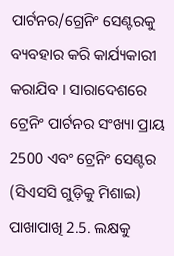ପାର୍ଟନର/ଗ୍ରେନିଂ ସେଣ୍ଟରକୁ ବ୍ୟବହାର କରି କାର୍ଯ୍ୟକାରୀ କରାଯିବ । ସାରାଦେଶରେ ଟ୍ରେନିଂ ପାର୍ଟନର ସଂଖ୍ୟା ପ୍ରାୟ 2500 ଏବଂ ଟ୍ରେନିଂ ସେଣ୍ଟର (ସିଏସସି ଗୁଡ଼ିକୁ ମିଶାଇ) ପାଖାପାଖି 2.5. ଲକ୍ଷକୁ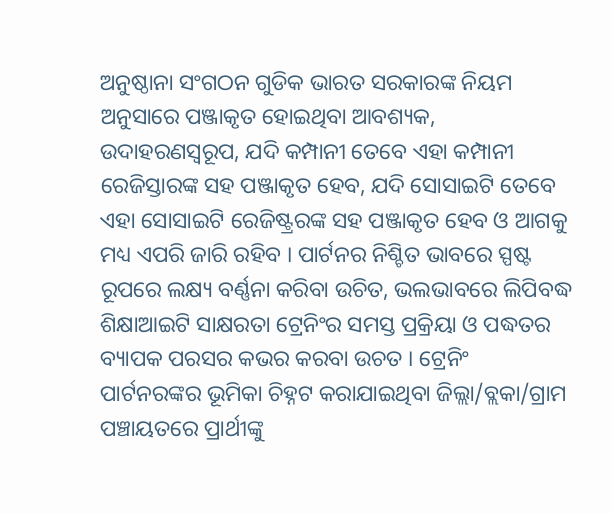ଅନୁଷ୍ଠାନା ସଂଗଠନ ଗୁଡିକ ଭାରତ ସରକାରଙ୍କ ନିୟମ ଅନୁସାରେ ପଞ୍ଜାକୃତ ହୋଇଥିବା ଆବଶ୍ୟକ, ଉଦାହରଣସ୍ବରୂପ, ଯଦି କମ୍ପାନୀ ତେବେ ଏହା କମ୍ପାନୀ ରେଜିସ୍ତାରଙ୍କ ସହ ପଞ୍ଜାକୃତ ହେବ, ଯଦି ସୋସାଇଟି ତେବେ ଏହା ସୋସାଇଟି ରେଜିଷ୍ଟ୍ରରଙ୍କ ସହ ପଞ୍ଜାକୃତ ହେବ ଓ ଆଗକୁ ମଧ୍ୟ ଏପରି ଜାରି ରହିବ । ପାର୍ଟନର ନିଶ୍ଚିତ ଭାବରେ ସ୍ପଷ୍ଟ ରୂପରେ ଲକ୍ଷ୍ୟ ବର୍ଣ୍ଣନା କରିବା ଉଚିତ, ଭଲଭାବରେ ଲିପିବଦ୍ଧ ଶିକ୍ଷାଆଇଟି ସାକ୍ଷରତା ଟ୍ରେନିଂର ସମସ୍ତ ପ୍ରକ୍ରିୟା ଓ ପଦ୍ଧତର ବ୍ୟାପକ ପରସର କଭର କରବା ଉଚତ । ଟ୍ରେନିଂ ପାର୍ଟନରଙ୍କର ଭୂମିକା ଚିହ୍ନଟ କରାଯାଇଥିବା ଜିଲ୍ଲା/ବ୍ଲକା/ଗ୍ରାମ ପଞ୍ଚାୟତରେ ପ୍ରାର୍ଥୀଙ୍କୁ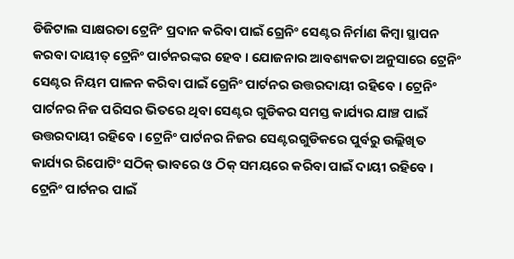ଡିଜିଟାଲ ସାକ୍ଷରତା ଟ୍ରେନିଂ ପ୍ରଦାନ କରିବା ପାଇଁ ଗ୍ରେନିଂ ସେଣ୍ଟର ନିର୍ମାଣ କିମ୍ବା ସ୍ଥାପନ କରବା ଦାୟୀତ୍ ଟ୍ରେନିଂ ପାର୍ଟନରଙ୍କର ହେବ । ଯୋଜନାର ଆବଶ୍ୟକତା ଅନୁସାରେ ଟ୍ରେନିଂ ସେଣ୍ଟର ନିୟମ ପାଳନ କରିବା ପାଇଁ ଗ୍ରେନିଂ ପାର୍ଟନର ଉତ୍ତରଦାୟୀ ରହିବେ । ଟ୍ରେନିଂ ପାର୍ଟନର ନିଜ ପରିସର ଭିତରେ ଥିବା ସେଣ୍ଟର ଗୁଡିକର ସମସ୍ତ କାର୍ଯ୍ୟର ଯାଞ୍ଚ ପାଇଁ ଉତ୍ତରଦାୟୀ ରହିବେ । ଟ୍ରେନିଂ ପାର୍ଟନର ନିଜର ସେଣ୍ଟରଗୁଡିକରେ ପୁର୍ବରୁ ଉଲ୍ଲିଖିତ କାର୍ଯ୍ୟର ରିପୋଟିଂ ସଠିକ୍ ଭାବରେ ଓ ଠିକ୍ ସମୟରେ କରିବା ପାଇଁ ଦାୟୀ ରହିବେ । ଟ୍ରେନିଂ ପାର୍ଟନର ପାଇଁ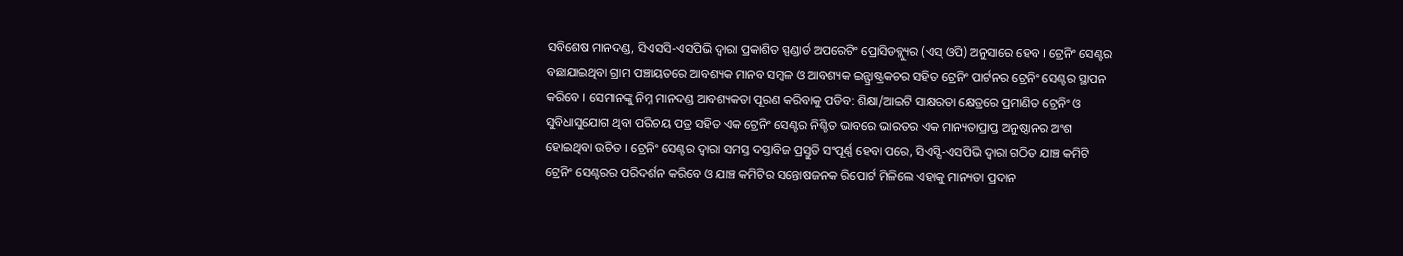ସବିଶେଷ ମାନଦଣ୍ଡ, ସିଏସସି-ଏସପିଭି ଦ୍ଵାରା ପ୍ରକାଶିତ ସ୍ପଣ୍ଡାର୍ଡ ଅପରେଟିଂ ପ୍ରୋସିଡବ୍ଲ୍ୟୁର (ଏସ୍ ଓପି) ଅନୁସାରେ ହେବ । ଟ୍ରେନିଂ ସେଣ୍ଟର ବଛାଯାଇଥିବା ଗ୍ରାମ ପଞ୍ଚାୟତରେ ଆବଶ୍ୟକ ମାନବ ସମ୍ବଳ ଓ ଆବଶ୍ୟକ ଇନ୍ଫ୍ରାଷ୍ଟ୍ରକଚର ସହିତ ଟ୍ରେନିଂ ପାର୍ଟନର ଟ୍ରେନିଂ ସେଣ୍ଟର ସ୍ଥାପନ କରିବେ । ସେମାନଙ୍କୁ ନିମ୍ନ ମାନଦଣ୍ଡ ଆବଶ୍ୟକତା ପୂରଣ କରିବାକୁ ପଡିବ: ଶିକ୍ଷା/ଆଇଟି ସାକ୍ଷରତା କ୍ଷେତ୍ରରେ ପ୍ରମାଣିତ ଟ୍ରେନିଂ ଓ ସୁବିଧାସୁଯୋଗ ଥିବା ପରିଚୟ ପତ୍ର ସହିତ ଏକ ଟ୍ରେନିଂ ସେଣ୍ଟର ନିଶ୍ଚିତ ଭାବରେ ଭାରତର ଏକ ମାନ୍ୟତାପ୍ରାପ୍ତ ଅନୁଷ୍ଠାନର ଅଂଶ ହୋଇଥିବା ଉଚିତ । ଟ୍ରେନିଂ ସେଣ୍ଟର ଦ୍ଵାରା ସମସ୍ତ ଦସ୍ତାବିଜ ପ୍ରସ୍ତୁତି ସଂପୂର୍ଣ୍ଣ ହେବା ପରେ, ସିଏସ୍ସି-ଏସପିଭି ଦ୍ଵାରା ଗଠିତ ଯାଞ୍ଚ କମିଟି ଟ୍ରେନିଂ ସେଣ୍ଟରର ପରିଦର୍ଶନ କରିବେ ଓ ଯାଞ୍ଚ କମିଟିର ସନ୍ତୋଷଜନକ ରିପୋର୍ଟ ମିଳିଲେ ଏହାକୁ ମାନ୍ୟତା ପ୍ରଦାନ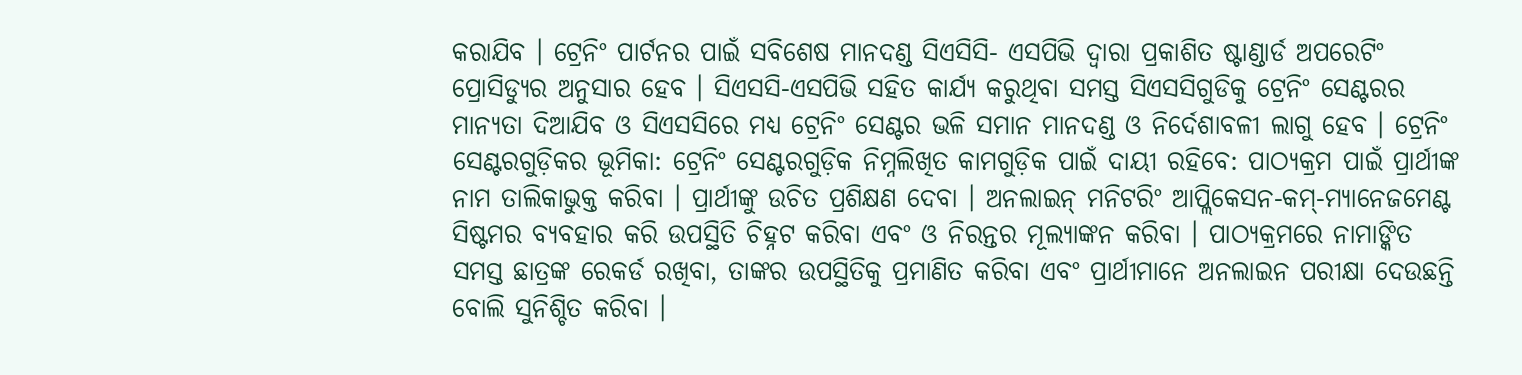କରାଯିବ । ଟ୍ରେନିଂ ପାର୍ଟନର ପାଇଁ ସବିଶେଷ ମାନଦଣ୍ଡ ସିଏସିସି- ଏସପିଭି ଦ୍ଵାରା ପ୍ରକାଶିତ ଷ୍ଟାଣ୍ଡାର୍ଡ ଅପରେଟିଂ ପ୍ରୋସିଡ୍ୟୁର ଅନୁସାର ହେବ । ସିଏସସି-ଏସପିଭି ସହିତ କାର୍ଯ୍ୟ କରୁଥିବା ସମସ୍ତ ସିଏସସିଗୁଡିକୁ ଟ୍ରେନିଂ ସେଣ୍ଟରର ମାନ୍ୟତା ଦିଆଯିବ ଓ ସିଏସସିରେ ମଧ୍ୟ ଟ୍ରେନିଂ ସେଣ୍ଟର ଭଳି ସମାନ ମାନଦଣ୍ଡ ଓ ନିର୍ଦେଶାବଳୀ ଲାଗୁ ହେବ । ଟ୍ରେନିଂ ସେଣ୍ଟରଗୁଡ଼ିକର ଭୂମିକା: ଟ୍ରେନିଂ ସେଣ୍ଟରଗୁଡ଼ିକ ନିମ୍ନଲିଖିତ କାମଗୁଡ଼ିକ ପାଇଁ ଦାୟୀ ରହିବେ: ପାଠ୍ୟକ୍ରମ ପାଇଁ ପ୍ରାର୍ଥୀଙ୍କ ନାମ ତାଲିକାଭୁକ୍ତ କରିବା । ପ୍ରାର୍ଥୀଙ୍କୁ ଉଚିତ ପ୍ରଶିକ୍ଷଣ ଦେବା । ଅନଲାଇନ୍ ମନିଟରିଂ ଆପ୍ଲିକେସନ-କମ୍-ମ୍ୟାନେଜମେଣ୍ଟ ସିଷ୍ଟମର ବ୍ୟବହାର କରି ଉପସ୍ଥିତି ଚିହ୍ନଟ କରିବା ଏବଂ ଓ ନିରନ୍ତର ମୂଲ୍ୟାଙ୍କନ କରିବା । ପାଠ୍ୟକ୍ରମରେ ନାମାଙ୍କିତ ସମସ୍ତ ଛାତ୍ରଙ୍କ ରେକର୍ଡ ରଖିବା, ତାଙ୍କର ଉପସ୍ଥିତିକୁ ପ୍ରମାଣିତ କରିବା ଏବଂ ପ୍ରାର୍ଥୀମାନେ ଅନଲାଇନ ପରୀକ୍ଷା ଦେଉଛନ୍ତି ବୋଲି ସୁନିଶ୍ଚିତ କରିବା ।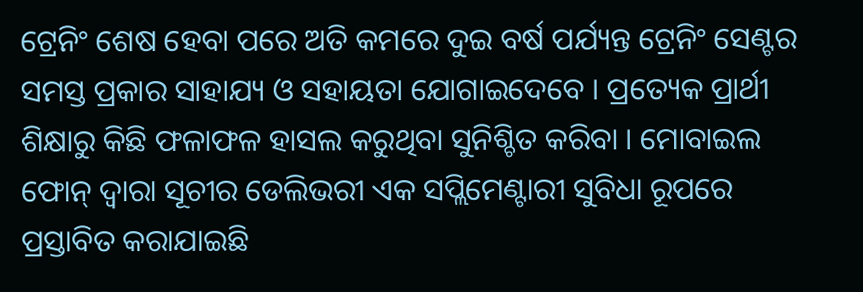ଟ୍ରେନିଂ ଶେଷ ହେବା ପରେ ଅତି କମରେ ଦୁଇ ବର୍ଷ ପର୍ଯ୍ୟନ୍ତ ଟ୍ରେନିଂ ସେଣ୍ଟର ସମସ୍ତ ପ୍ରକାର ସାହାଯ୍ୟ ଓ ସହାୟତା ଯୋଗାଇଦେବେ । ପ୍ରତ୍ୟେକ ପ୍ରାର୍ଥୀ ଶିକ୍ଷାରୁ କିଛି ଫଳାଫଳ ହାସଲ କରୁଥିବା ସୁନିଶ୍ଚିତ କରିବା । ମୋବାଇଲ ଫୋନ୍ ଦ୍ଵାରା ସୂଚୀର ଡେଲିଭରୀ ଏକ ସପ୍ଲିମେଣ୍ଟାରୀ ସୁବିଧା ରୂପରେ ପ୍ରସ୍ତାବିତ କରାଯାଇଛି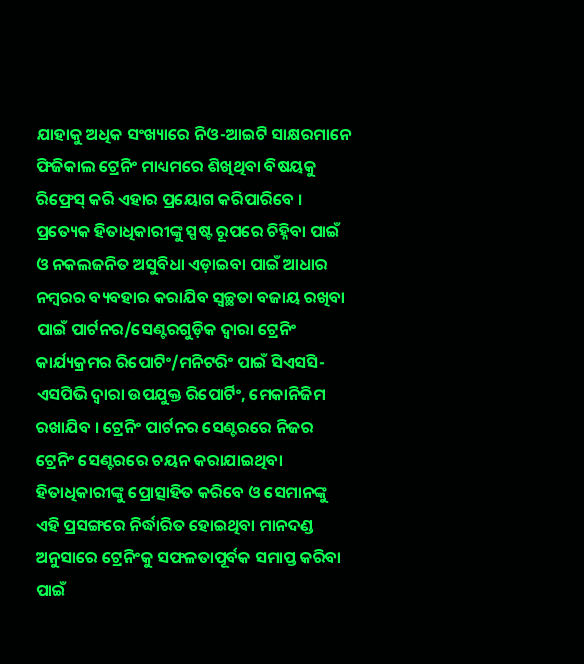ଯାହାକୁ ଅଧିକ ସଂଖ୍ୟାରେ ନିଓ-ଆଇଟି ସାକ୍ଷରମାନେ ଫିଜିକାଲ ଟ୍ରେନିଂ ମାଧ୍ୟମରେ ଶିଖିଥିବା ବିଷୟକୁ ରିଫ୍ରେସ୍ କରି ଏହାର ପ୍ରୟୋଗ କରିପାରିବେ । ପ୍ରତ୍ୟେକ ହିତାଧିକାରୀଙ୍କୁ ସ୍ପଷ୍ଟ ରୂପରେ ଚିହ୍ନିବା ପାଇଁ ଓ ନକଲଜନିତ ଅସୁବିଧା ଏଡ଼ାଇବା ପାଇଁ ଆଧାର ନମ୍ବରର ବ୍ୟବହାର କରାଯିବ ସ୍ୱଚ୍ଛତା ବଜାୟ ରଖିବା ପାଇଁ ପାର୍ଟନର/ସେଣ୍ଟରଗୁଡ଼ିକ ଦ୍ଵାରା ଟ୍ରେନିଂ କାର୍ଯ୍ୟକ୍ରମର ରିପୋଟିଂ/ମନିଟରିଂ ପାଇଁ ସିଏସସି-ଏସପିଭି ଦ୍ଵାରା ଉପଯୁକ୍ତ ରିପୋର୍ଟିଂ, ମେକାନିଜିମ ରଖାଯିବ । ଟ୍ରେନିଂ ପାର୍ଟନର ସେଣ୍ଟରରେ ନିଜର ଟ୍ରେନିଂ ସେଣ୍ଟରରେ ଚୟନ କରାଯାଇଥିବା ହିତାଧିକାରୀଙ୍କୁ ପ୍ରୋତ୍ସାହିତ କରିବେ ଓ ସେମାନଙ୍କୁ ଏହି ପ୍ରସଙ୍ଗରେ ନିର୍ଦ୍ଧାରିତ ହୋଇଥିବା ମାନଦଣ୍ଡ ଅନୁସାରେ ଟ୍ରେନିଂକୁ ସଫଳତାପୂର୍ବକ ସମାପ୍ତ କରିବା ପାଇଁ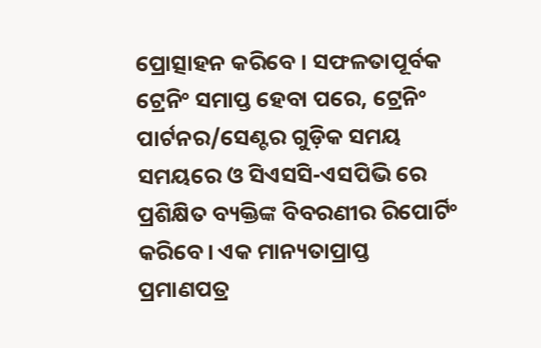ପ୍ରୋତ୍ସାହନ କରିବେ । ସଫଳତାପୂର୍ବକ ଟ୍ରେନିଂ ସମାପ୍ତ ହେବା ପରେ, ଟ୍ରେନିଂ ପାର୍ଟନର/ସେଣ୍ଟର ଗୁଡ଼ିକ ସମୟ ସମୟରେ ଓ ସିଏସସି-ଏସପିଭି ରେ ପ୍ରଶିକ୍ଷିତ ବ୍ୟକ୍ତିଙ୍କ ବିବରଣୀର ରିପୋର୍ଟିଂ କରିବେ। ଏକ ମାନ୍ୟତାପ୍ରାପ୍ତ ପ୍ରମାଣପତ୍ର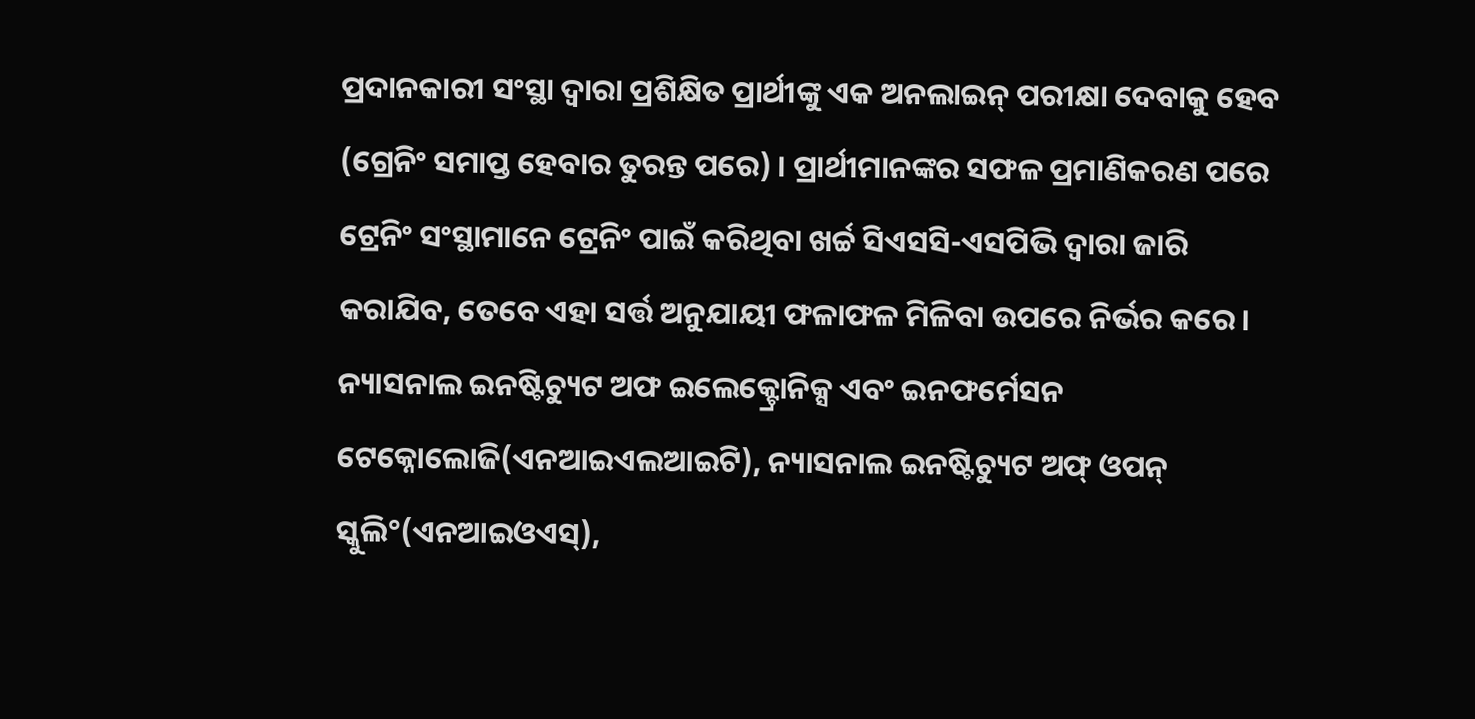ପ୍ରଦାନକାରୀ ସଂସ୍ଥା ଦ୍ଵାରା ପ୍ରଶିକ୍ଷିତ ପ୍ରାର୍ଥୀଙ୍କୁ ଏକ ଅନଲାଇନ୍ ପରୀକ୍ଷା ଦେବାକୁ ହେବ (ଗ୍ରେନିଂ ସମାପ୍ତ ହେବାର ତୁରନ୍ତ ପରେ) । ପ୍ରାର୍ଥୀମାନଙ୍କର ସଫଳ ପ୍ରମାଣିକରଣ ପରେ ଟ୍ରେନିଂ ସଂସ୍ଥାମାନେ ଟ୍ରେନିଂ ପାଇଁ କରିଥିବା ଖର୍ଚ୍ଚ ସିଏସସି-ଏସପିଭି ଦ୍ଵାରା ଜାରି କରାଯିବ, ତେବେ ଏହା ସର୍ତ୍ତ ଅନୁଯାୟୀ ଫଳାଫଳ ମିଳିବା ଉପରେ ନିର୍ଭର କରେ । ନ୍ୟାସନାଲ ଇନଷ୍ଟିଚ୍ୟୁଟ ଅଫ ଇଲେକ୍ଟ୍ରୋନିକ୍ସ ଏବଂ ଇନଫର୍ମେସନ ଟେକ୍ନୋଲୋଜି(ଏନଆଇଏଲଆଇଟି), ନ୍ୟାସନାଲ ଇନଷ୍ଟିଚ୍ୟୁଟ ଅଫ୍ ଓପନ୍ ସ୍କୁଲି°(ଏନଆଇଓଏସ୍),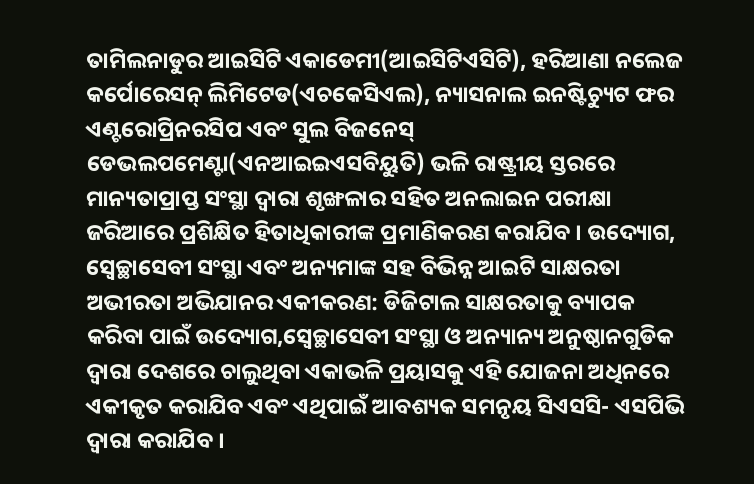ତାମିଲନାଡୁର ଆଇସିଟି ଏକାଡେମୀ(ଆଇସିଟିଏସିଟି), ହରିଆଣା ନଲେଜ କର୍ପୋରେସନ୍ ଲିମିଟେଡ(ଏଚକେସିଏଲ), ନ୍ୟାସନାଲ ଇନଷ୍ଟିଚ୍ୟୁଟ ଫର ଏଣ୍ଟରୋପ୍ରିନରସିପ ଏବଂ ସୁଲ ବିଜନେସ୍ ଡେଭଲପମେଣ୍ଟା(ଏନଆଇଇଏସବିୟୁତି) ଭଳି ରାଷ୍ଟ୍ରୀୟ ସ୍ତରରେ ମାନ୍ୟତାପ୍ରାପ୍ତ ସଂସ୍ଥା ଦ୍ଵାରା ଶୃଙ୍ଖଳାର ସହିତ ଅନଲାଇନ ପରୀକ୍ଷା ଜରିଆରେ ପ୍ରଶିକ୍ଷିତ ହିତାଧିକାରୀଙ୍କ ପ୍ରମାଣିକରଣ କରାଯିବ । ଉଦ୍ୟୋଗ, ସ୍ଵେଚ୍ଛାସେବୀ ସଂସ୍ଥା ଏବଂ ଅନ୍ୟମାଙ୍କ ସହ ବିଭିନ୍ନ ଆଇଟି ସାକ୍ଷରତା ଅଭୀରତା ଅଭିଯାନର ଏକୀକରଣ: ଡିଜିଟାଲ ସାକ୍ଷରତାକୁ ବ୍ୟାପକ କରିବା ପାଇଁ ଉଦ୍ୟୋଗ,ସ୍ଵେଚ୍ଛାସେବୀ ସଂସ୍ଥା ଓ ଅନ୍ୟାନ୍ୟ ଅନୁଷ୍ଠାନଗୁଡିକ ଦ୍ଵାରା ଦେଶରେ ଚାଲୁଥିବା ଏକାଭଳି ପ୍ରୟାସକୁ ଏହି ଯୋଜନା ଅଧିନରେ ଏକୀକୃତ କରାଯିବ ଏବଂ ଏଥିପାଇଁ ଆବଶ୍ୟକ ସମନୃୟ ସିଏସସି- ଏସପିଭି ଦ୍ଵାରା କରାଯିବ ।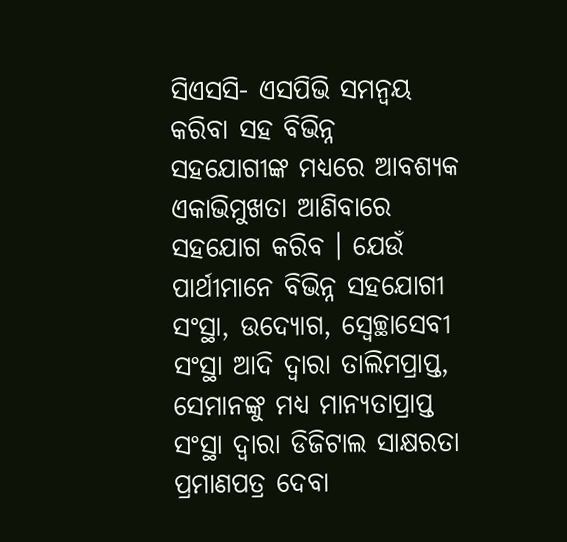ସିଏସସି- ଏସପିଭି ସମନ୍ଵୟ କରିବା ସହ ବିଭିନ୍ନ ସହଯୋଗୀଙ୍କ ମଧ୍ୟରେ ଆବଶ୍ୟକ ଏକାଭିମୁଖତା ଆଣିବାରେ ସହଯୋଗ କରିବ । ଯେଉଁ ପାର୍ଥୀମାନେ ବିଭିନ୍ନ ସହଯୋଗୀ ସଂସ୍ଥା, ଉଦ୍ୟୋଗ, ସ୍ଵେଚ୍ଛାସେବୀ ସଂସ୍ଥା ଆଦି ଦ୍ଵାରା ତାଲିମପ୍ରାପ୍ତ, ସେମାନଙ୍କୁ ମଧ୍ୟ ମାନ୍ୟତାପ୍ରାପ୍ତ ସଂସ୍ଥା ଦ୍ଵାରା ଡିଜିଟାଲ ସାକ୍ଷରତା ପ୍ରମାଣପତ୍ର ଦେବା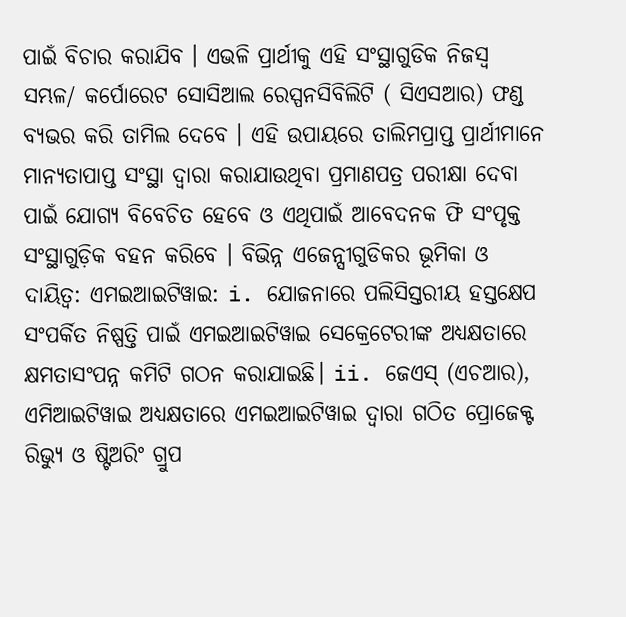ପାଇଁ ବିଚାର କରାଯିବ । ଏଭଳି ପ୍ରାର୍ଥୀକୁ ଏହି ସଂସ୍ଥାଗୁଡିକ ନିଜସ୍ଵ ସମ୍ଭଳ/ କର୍ପୋରେଟ ସୋସିଆଲ ରେସ୍ପନସିବିଲିଟି ( ସିଏସଆର) ଫଣ୍ଡ ବ୍ୟଭର କରି ତାମିଲ ଦେବେ । ଏହି ଉପାୟରେ ତାଲିମପ୍ରାପ୍ତ ପ୍ରାର୍ଥୀମାନେ ମାନ୍ୟତାପାପ୍ତ ସଂସ୍ଥା ଦ୍ଵାରା କରାଯାଉଥିବା ପ୍ରମାଣପତ୍ର ପରୀକ୍ଷା ଦେବା ପାଇଁ ଯୋଗ୍ୟ ବିବେଚିତ ହେବେ ଓ ଏଥିପାଇଁ ଆବେଦନକ ଫି ସଂପୃକ୍ତ ସଂସ୍ଥାଗୁଡ଼ିକ ବହନ କରିବେ । ବିଭିନ୍ନ ଏଜେନ୍ସୀଗୁଡିକର ଭୂମିକା ଓ ଦାୟିତ୍ଵ: ଏମଇଆଇଟିୱାଇ: i. ଯୋଜନାରେ ପଲିସିସ୍ତରୀୟ ହସ୍ତକ୍ଷେପ ସଂପର୍କିତ ନିଷ୍ପତ୍ତି ପାଇଁ ଏମଇଆଇଟିୱାଇ ସେକ୍ରେଟେରୀଙ୍କ ଅଧ୍ୟକ୍ଷତାରେ କ୍ଷମତାସଂପନ୍ନ କମିଟି ଗଠନ କରାଯାଇଛି। ii. ଜେଏସ୍ (ଏଚଆର), ଏମିଆଇଟିୱାଇ ଅଧ୍ୟକ୍ଷତାରେ ଏମଇଆଇଟିୱାଇ ଦ୍ଵାରା ଗଠିତ ପ୍ରୋଜେକ୍ଟ ରିଭ୍ୟୁ ଓ ଷ୍ଟିଅରିଂ ଗ୍ରୁପ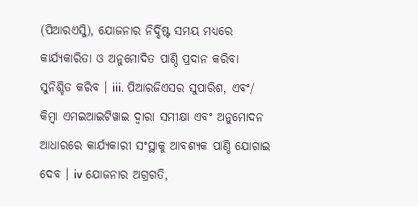(ପିଆରଏସ୍ଜି), ଯୋଜନାର ନିର୍ଦ୍ଦିଷ୍ଟ ସମୟ ମଧ୍ୟରେ କାର୍ଯ୍ୟକାରିତା ଓ ଅନୁମୋଦିତ ପାଣ୍ଠି ପ୍ରଦାନ କରିବା ସୁନିଶ୍ଚିତ କରିବ । iii. ପିଆରଜିଏସର ସୁପାରିଶ, ଏବଂ/ କିମ୍ବା ଏମଇଆଇଟିୱାଇ ଦ୍ଵାରା ସମୀକ୍ଷା ଏବଂ ଅନୁମୋଦନ ଆଧାରରେ କାର୍ଯ୍ୟକାରୀ ସଂସ୍ଥାକୁ ଆବଶ୍ୟକ ପାଣ୍ଠି ଯୋଗାଇ ଦେବ । iv ଯୋଜନାର ଅଗ୍ରଗତି,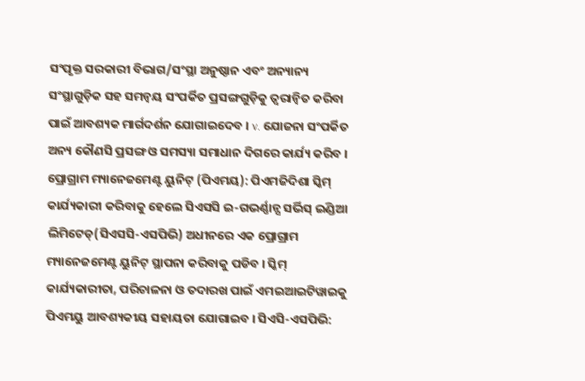ସଂପୃକ୍ତ ସରକାରୀ ବିଭାଗ/ସଂସ୍ଥା ଅନୁଷ୍ଠାନ ଏବଂ ଅନ୍ୟାନ୍ୟ ସଂସ୍ଥାଗୁଡ଼ିକ ସହ ସମନ୍ଵୟ ସଂପର୍କିତ ପ୍ରସଙ୍ଗଗୁଡ଼ିକୁ ତ୍ୱରାନ୍ୱିତ କରିବା ପାଇଁ ଆବଶ୍ୟକ ମାର୍ଗଦର୍ଶନ ଯୋଗାଇଦେବ । v. ଯୋଜନା ସଂପର୍କିତ ଅନ୍ୟ କୌଣସି ପ୍ରସଙ୍ଗ ଓ ସମସ୍ୟା ସମାଧାନ ଦିଗରେ କାର୍ଯ୍ୟ କରିବ । ପ୍ରୋଗ୍ରାମ ମ୍ୟାନେଜମେଣ୍ଟ ୟୁନିଟ୍ (ପିଏମୟ): ପିଏମଜିଦିଶା ସ୍କିମ୍ କାର୍ଯ୍ୟକାରୀ କରିବାକୁ ହେଲେ ସିଏସସି ଇ-ଗଭର୍ଣ୍ଣାନ୍ସ ସର୍ଭିସ୍ ଇଣ୍ଡିଆ ଲିମିଟେଡ୍(ସିଏସସି-ଏସପିଭି) ଅଧୀନରେ ଏକ ପ୍ରୋଗ୍ରାମ ମ୍ୟାନେଜମେଣ୍ଟ ୟୁନିଟ୍ ସ୍ଥାପନା କରିବାକୁ ପଡିବ । ସ୍କିମ୍ କାର୍ଯ୍ୟକାରୀତା, ପରିଚାଳନା ଓ ତଦାରଖ ପାଇଁ ଏମଇଆଇଟିୱାଇକୁ ପିଏମୟୁ ଆବଶ୍ୟକୀୟ ସହାୟତା ଯୋଗାଇବ । ସିଏସି-ଏସପିଭି: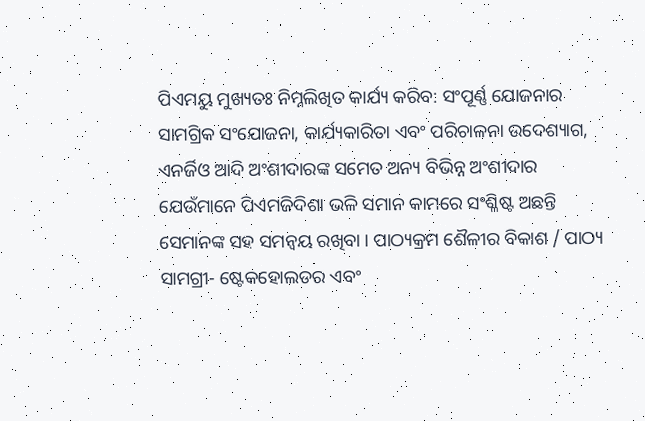ପିଏମୟୁ ମୁଖ୍ୟତଃ ନିମ୍ନଲିଖିତ କାର୍ଯ୍ୟ କରିବ: ସଂପୂର୍ଣ୍ଣ ଯୋଜନାର ସାମଗ୍ରିକ ସଂଯୋଜନା, କାର୍ଯ୍ୟକାରିତା ଏବଂ ପରିଚାଳନା ଉଦେଶ୍ୟାଗ, ଏନର୍ଜିଓ ଆଦି ଅଂଶୀଦାରଙ୍କ ସମେତ ଅନ୍ୟ ବିଭିନ୍ନ ଅଂଶୀଦାର ଯେଉଁମାନେ ପିଏମଜିଦିଶା ଭଳି ସମାନ କାମରେ ସଂଶ୍ଳିଷ୍ଟ ଅଛନ୍ତି ସେମାନଙ୍କ ସହ ସମନ୍ଵୟ ରଖିବା । ପାଠ୍ୟକ୍ରମ ଶୈଳୀର ବିକାଶ / ପାଠ୍ୟ ସାମଗ୍ରୀ- ଷ୍ଟେକହୋଲଡର ଏବଂ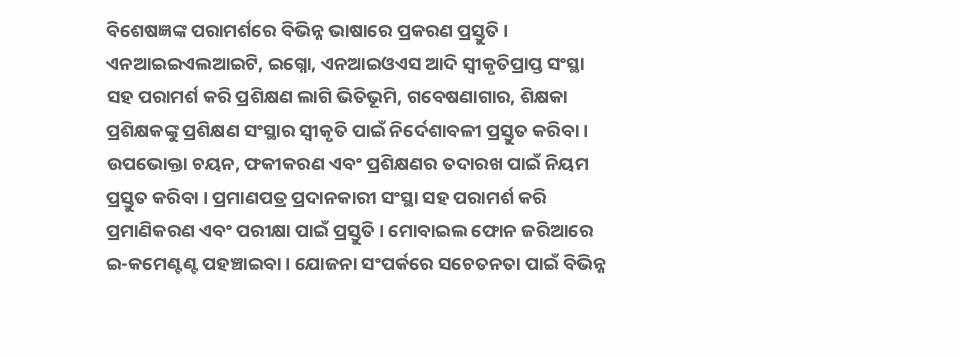ବିଶେଷଜ୍ଞଙ୍କ ପରାମର୍ଶରେ ବିଭିନ୍ନ ଭାଷାରେ ପ୍ରକରଣ ପ୍ରସ୍ତୁତି । ଏନଆଇଇଏଲଆଇଟି, ଇଗ୍ନୋ, ଏନଆଇଓଏସ ଆଦି ସ୍ଵୀକୃତିପ୍ରାପ୍ତ ସଂସ୍ଥା ସହ ପରାମର୍ଶ କରି ପ୍ରଶିକ୍ଷଣ ଲାଗି ଭିତିଭୂମି, ଗବେଷଣାଗାର, ଶିକ୍ଷକା ପ୍ରଶିକ୍ଷକଙ୍କୁ ପ୍ରଶିକ୍ଷଣ ସଂସ୍ଥାର ସ୍ଵୀକୃତି ପାଇଁ ନିର୍ଦେଶାବଳୀ ପ୍ରସ୍ତୁତ କରିବା । ଉପଭୋକ୍ତା ଚୟନ, ଫକୀକରଣ ଏବଂ ପ୍ରଶିକ୍ଷଣର ତଦାରଖ ପାଇଁ ନିୟମ ପ୍ରସ୍ତୁତ କରିବା । ପ୍ରମାଣପତ୍ର ପ୍ରଦାନକାରୀ ସଂସ୍ଥା ସହ ପରାମର୍ଶ କରି ପ୍ରମାଣିକରଣ ଏବଂ ପରୀକ୍ଷା ପାଇଁ ପ୍ରସ୍ତୁତି । ମୋବାଇଲ ଫୋନ ଜରିଆରେ ଇ-କମେଣ୍ଟଣ୍ଟ ପହଞ୍ଚାଇବା । ଯୋଜନା ସଂପର୍କରେ ସଚେତନତା ପାଇଁ ବିଭିନ୍ନ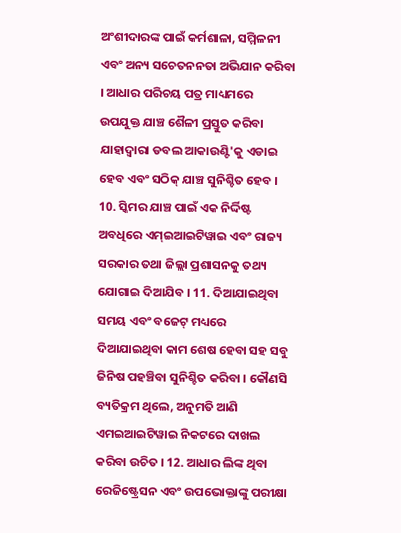ଅଂଶୀଦାରଙ୍କ ପାଇଁ କର୍ମଶାଳା, ସମ୍ମିଳନୀ ଏବଂ ଅନ୍ୟ ସଚେତନନତା ଅଭିଯାନ କରିବା । ଆଧାର ପରିଚୟ ପତ୍ର ମାଧ୍ୟମରେ ଉପଯୁକ୍ତ ଯାଞ୍ଚ ଶୈଳୀ ପ୍ରସ୍ତୁତ କରିବା ଯାହାଦ୍ଵାରା ଡବଲ ଆକାଉଣ୍ଟି'କୁ ଏଡାଇ ହେବ ଏବଂ ସଠିକ୍ ଯାଞ୍ଚ ସୁନିଶ୍ଚିତ ହେବ । 10. ସ୍କିମର ଯାଞ୍ଚ ପାଇଁ ଏକ ନିର୍ଦ୍ଦିଷ୍ଟ ଅବଧିରେ ଏମ୍ଇଆଇଟିୱାଇ ଏବଂ ରାଜ୍ୟ ସରକାର ତଥା ଜିଲ୍ଲା ପ୍ରଶାସନକୁ ତଥ୍ୟ ଯୋଗାଇ ଦିଆଯିବ । 11. ଦିଆଯାଇଥିବା ସମୟ ଏବଂ ବଜେଟ୍ ମଧ୍ୟରେ ଦିଆଯାଇଥିବା କାମ ଶେଷ ହେବା ସହ ସବୁ ଜିନିଷ ପହଞ୍ଚିବା ସୁନିଶ୍ଚିତ କରିବା । କୌଣସି ବ୍ୟତିକ୍ରମ ଥିଲେ, ଅନୁମତି ଆଣି ଏମଇଆଇଟିୱାଇ ନିକଟରେ ଦାଖଲ କରିବା ଉଚିତ । 12. ଆଧାର ଲିଙ୍କ ଥିବା ରେଜିଷ୍ଟ୍ରେସନ ଏବଂ ଉପଭୋକ୍ତାଙ୍କୁ ପରୀକ୍ଷା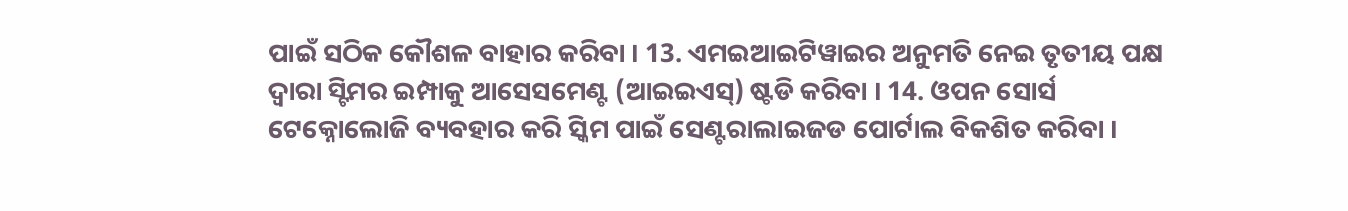ପାଇଁ ସଠିକ କୌଶଳ ବାହାର କରିବା । 13. ଏମଇଆଇଟିୱାଇର ଅନୁମତି ନେଇ ତୃତୀୟ ପକ୍ଷ ଦ୍ଵାରା ସ୍ଟିମର ଇମ୍ପାକୁ ଆସେସମେଣ୍ଟ (ଆଇଇଏସ୍) ଷ୍ଟଡି କରିବା । 14. ଓପନ ସୋର୍ସ ଟେକ୍ନୋଲୋଜି ବ୍ୟବହାର କରି ସ୍କିମ ପାଇଁ ସେଣ୍ଟରାଲାଇଜଡ ପୋର୍ଟାଲ ବିକଶିତ କରିବା ।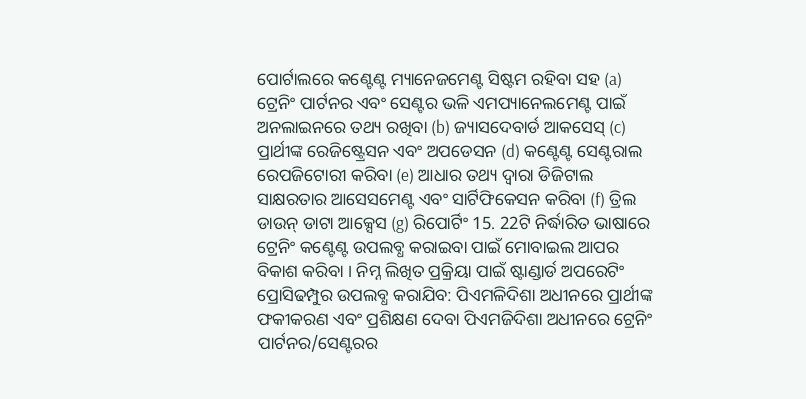ପୋର୍ଟାଲରେ କଣ୍ଟେଣ୍ଟ ମ୍ୟାନେଜମେଣ୍ଟ ସିଷ୍ଟମ ରହିବା ସହ (a) ଟ୍ରେନିଂ ପାର୍ଟନର ଏବଂ ସେଣ୍ଟର ଭଳି ଏମପ୍ୟାନେଲମେଣ୍ଟ ପାଇଁ ଅନଲାଇନରେ ତଥ୍ୟ ରଖିବା (b) ଜ୍ୟାସଦେବାର୍ଡ ଆକସେସ୍ (c) ପ୍ରାର୍ଥୀଙ୍କ ରେଜିଷ୍ଟ୍ରେସନ ଏବଂ ଅପଡେସନ (d) କଣ୍ଟେଣ୍ଟ ସେଣ୍ଟରାଲ ରେପଜିଟୋରୀ କରିବା (e) ଆଧାର ତଥ୍ୟ ଦ୍ଵାରା ଡିଜିଟାଲ ସାକ୍ଷରତାର ଆସେସମେଣ୍ଟ ଏବଂ ସାର୍ଟିଫିକେସନ କରିବା (f) ତ୍ରିଲ ଡାଉନ୍ ଡାଟା ଆକ୍ସେସ (g) ରିପୋର୍ଟିଂ 15. 22ଟି ନିର୍ଦ୍ଧାରିତ ଭାଷାରେ ଟ୍ରେନିଂ କଣ୍ଟେଣ୍ଟ ଉପଲବ୍ଧ କରାଇବା ପାଇଁ ମୋବାଇଲ ଆପର ବିକାଶ କରିବା । ନିମ୍ନ ଲିଖିତ ପ୍ରକ୍ରିୟା ପାଇଁ ଷ୍ଟାଣ୍ଡାର୍ଡ ଅପରେଟିଂ ପ୍ରୋସିଢମ୍ପୁର ଉପଲବ୍ଧ କରାଯିବ: ପିଏମଳିଦିଶା ଅଧୀନରେ ପ୍ରାର୍ଥୀଙ୍କ ଫକୀକରଣ ଏବଂ ପ୍ରଶିକ୍ଷଣ ଦେବା ପିଏମଜିଦିଶା ଅଧୀନରେ ଟ୍ରେନିଂ ପାର୍ଟନର/ସେଣ୍ଟରର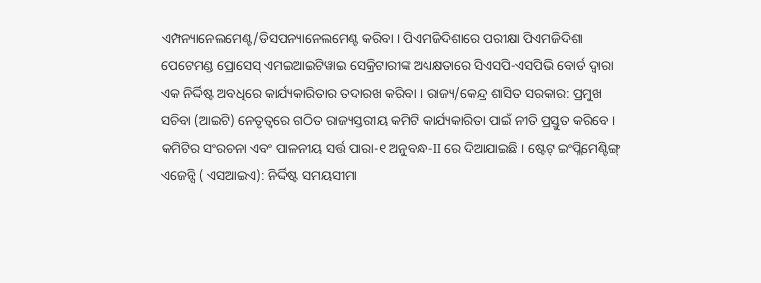ଏମ୍ପନ୍ୟାନେଲମେଣ୍ଟ/ଡିସପନ୍ୟାନେଲମେଣ୍ଟ କରିବା । ପିଏମଜିଦିଶାରେ ପରୀକ୍ଷା ପିଏମଜିଦିଶା ପେଟେମଣ୍ଡ ପ୍ରୋସେସ୍ ଏମଇଆଇଟିୱାଇ ସେକ୍ରିଟାରୀଙ୍କ ଅଧ୍ୟକ୍ଷତାରେ ସିଏସପି-ଏସପିଭି ବୋର୍ଡ ଦ୍ଵାରା ଏକ ନିର୍ଦ୍ଦିଷ୍ଟ ଅବଧିରେ କାର୍ଯ୍ୟକାରିତାର ତଦାରଖ କରିବା । ରାଜ୍ୟ/କେନ୍ଦ୍ର ଶାସିତ ସରକାର: ପ୍ରମୁଖ ସଚିବା (ଆଇଟି) ନେତୃତ୍ଵରେ ଗଠିତ ରାଜ୍ୟସ୍ତରୀୟ କମିଟି କାର୍ଯ୍ୟକାରିତା ପାଇଁ ନୀତି ପ୍ରସ୍ତୁତ କରିବେ । କମିଟିର ସଂରଚନା ଏବଂ ପାଳନୀୟ ସର୍ତ୍ତ ପାରା-୧ ଅନୁବନ୍ଧ-II ରେ ଦିଆଯାଇଛି । ଷ୍ଟେଟ୍ ଇଂପ୍ଲିମେଣ୍ଟିଙ୍ଗ୍ ଏଜେନ୍ସି ( ଏସଆଇଏ): ନିର୍ଦ୍ଦିଷ୍ଟ ସମୟସୀମା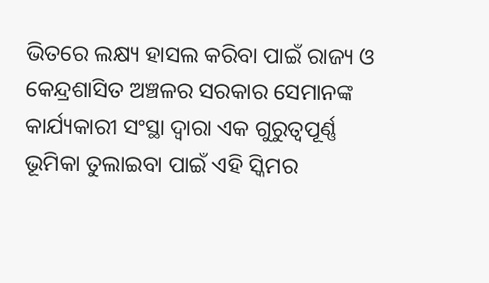ଭିତରେ ଲକ୍ଷ୍ୟ ହାସଲ କରିବା ପାଇଁ ରାଜ୍ୟ ଓ କେନ୍ଦ୍ରଶାସିତ ଅଞ୍ଚଳର ସରକାର ସେମାନଙ୍କ କାର୍ଯ୍ୟକାରୀ ସଂସ୍ଥା ଦ୍ଵାରା ଏକ ଗୁରୁତ୍ଵପୂର୍ଣ୍ଣ ଭୂମିକା ତୁଲାଇବା ପାଇଁ ଏହି ସ୍କିମର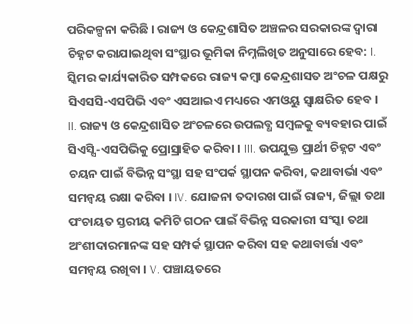ପରିକଳ୍ପନା କରିଛି । ରାଜ୍ୟ ଓ କେନ୍ଦ୍ରଶାସିତ ଅଞ୍ଚଳର ସରକାରଙ୍କ ଦ୍ଵାରା ଚିହ୍ନଟ କରାଯାଇଥିବା ସଂସ୍ଥାର ଭୂମିକା ନିମ୍ନଲିଖିତ ଅନୁସାରେ ହେବ: I. ସ୍କିମର କାର୍ଯ୍ୟକାରିତ ସମ୍ପକରେ ରାଜ୍ୟ କମ୍ବା କେନ୍ଦ୍ରଶାସତ ଅଂଚଳ ପକ୍ଷରୁ ସିଏସସି-ଏସପିଭି ଏବଂ ଏସଆଇଏ ମଧ୍ୟରେ ଏମଓୟୁ ସ୍ଵାକ୍ଷରିତ ହେବ । II. ରାଜ୍ୟ ଓ କେନ୍ଦ୍ରଶାସିତ ଅଂଚଳରେ ଉପଲବ୍ଧ ସମ୍ବଳକୁ ବ୍ୟବହାର ପାଇଁ ସିଏସ୍ସି-ଏସପିଭିକୁ ପ୍ରୋସ୍ରାହିତ କରିବା । III. ଉପଯୁକ୍ତ ପ୍ରାର୍ଥୀ ଚିହ୍ନଟ ଏବଂ ଚୟନ ପାଇଁ ବିଭିନ୍ନ ସଂସ୍ଥା ସହ ସଂପର୍କ ସ୍ଥାପନ କରିବା, କଥାବାର୍ଭା ଏବଂ ସମନ୍ଵୟ ରକ୍ଷା କରିବା । IV. ଯୋଜନା ତଦାରଖ ପାଇଁ ରାଜ୍ୟ, ଜିଲ୍ଲା ତଥା ପଂଚାୟତ ସ୍ତରୀୟ କମିଟି ଗଠନ ପାଇଁ ବିଭିନ୍ନ ସରକାରୀ ସଂସ୍କା ତଥା ଅଂଶୀଦାରମାନଙ୍କ ସହ ସମ୍ପର୍କ ସ୍ଥାପନ କରିବା ସହ କଥାବାର୍ତ୍ତା ଏବଂ ସମନ୍ଵୟ ରଖିବା । V. ପଞ୍ଚାୟତରେ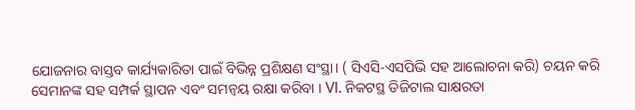ଯୋଜନାର ବାସ୍ତବ କାର୍ଯ୍ୟକାରିତା ପାଇଁ ବିଭିନ୍ନ ପ୍ରଶିକ୍ଷଣ ସଂସ୍ଥା। ( ସିଏସି-ଏସପିଭି ସହ ଆଲୋଚନା କରି) ଚୟନ କରି ସେମାନଙ୍କ ସହ ସମ୍ପର୍କ ସ୍ଥାପନ ଏବଂ ସମନ୍ଵୟ ରକ୍ଷା କରିବା । VI. ନିକଟସ୍ଥ ଡିଜିଟାଲ ସାକ୍ଷରତା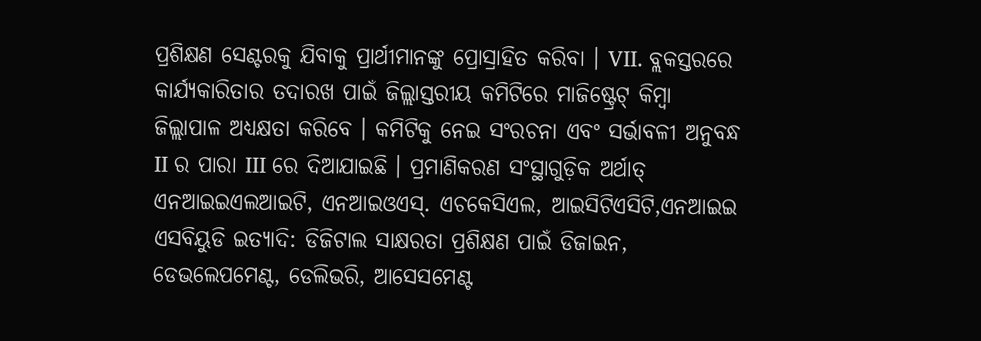ପ୍ରଶିକ୍ଷଣ ସେଣ୍ଟରକୁ ଯିବାକୁ ପ୍ରାର୍ଥୀମାନଙ୍କୁ ପ୍ରୋସ୍ରାହିତ କରିବା । VII. ବ୍ଲକସ୍ତରରେ କାର୍ଯ୍ୟକାରିତାର ତଦାରଖ ପାଇଁ ଜିଲ୍ଲାସ୍ତରୀୟ କମିଟିରେ ମାଜିଷ୍ଟ୍ରେଟ୍ କିମ୍ବା ଜିଲ୍ଲାପାଳ ଅଧ୍ୟକ୍ଷତା କରିବେ । କମିଟିକୁ ନେଇ ସଂରଚନା ଏବଂ ସର୍ଭାବଳୀ ଅନୁବନ୍ଧ II ର ପାରା III ରେ ଦିଆଯାଇଛି । ପ୍ରମାଣିକରଣ ସଂସ୍ଥାଗୁଡ଼ିକ ଅର୍ଥାତ୍ ଏନଆଇଇଏଲଆଇଟି, ଏନଆଇଓଏସ୍. ଏଚକେସିଏଲ, ଆଇସିଟିଏସିଟି,ଏନଆଇଇ ଏସବିୟୁଡି ଇତ୍ୟାଦି: ଡିଜିଟାଲ ସାକ୍ଷରତା ପ୍ରଶିକ୍ଷଣ ପାଇଁ ଡିଜାଇନ, ଡେଭଲେପମେଣ୍ଟ, ଡେଲିଭରି, ଆସେସମେଣ୍ଟ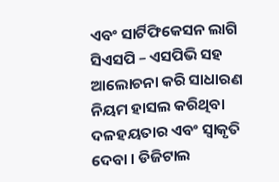ଏବଂ ସାର୍ଟିଫିକେସନ ଲାଗି ସିଏସପି – ଏସପିଭି ସହ ଆଲୋଚନା କରି ସାଧାରଣ ନିୟମ ହାସଲ କରିଥିବା ଦଳହୟତାର ଏବଂ ସ୍ଵାକୃତି ଦେବା । ଡିଜିଟାଲ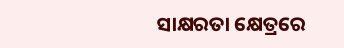ସାକ୍ଷରତା କ୍ଷେତ୍ରରେ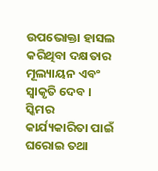ଉପଭୋକ୍ତା ହାସଲ କରିଥିବା ଦକ୍ଷତାର ମୂଲ୍ୟାୟନ ଏବଂ ସ୍ଵାକୃତି ଦେବ । ସ୍କିମର କାର୍ଯ୍ୟକାରିତା ପାଇଁ ଘରୋଇ ତଥା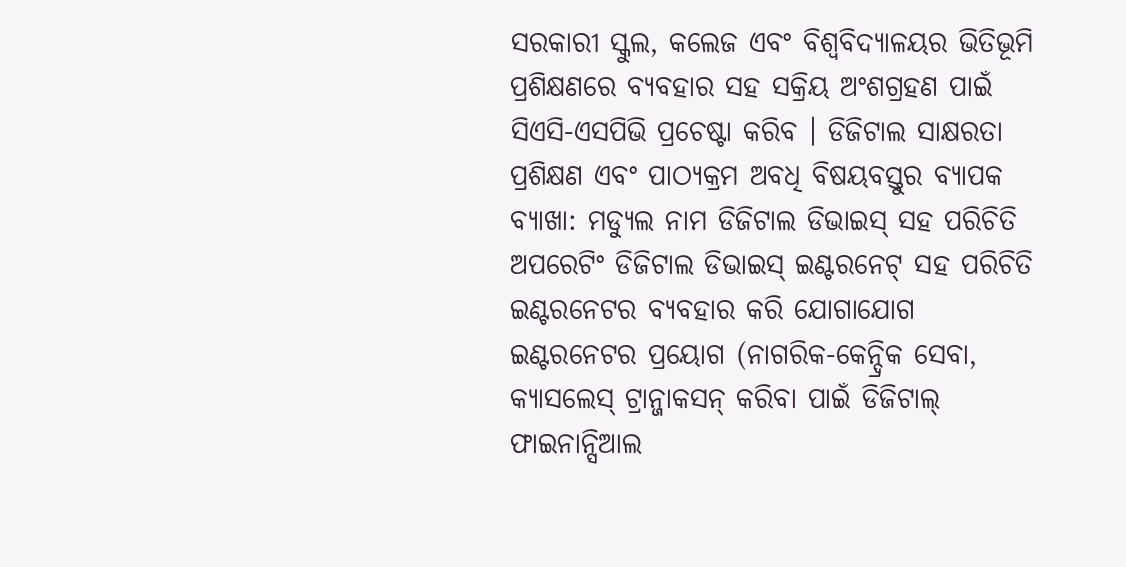ସରକାରୀ ସ୍କୁଲ, କଲେଜ ଏବଂ ବିଶ୍ଵବିଦ୍ୟାଳୟର ଭିତିଭୂମି ପ୍ରଶିକ୍ଷଣରେ ବ୍ୟବହାର ସହ ସକ୍ରିୟ ଅଂଶଗ୍ରହଣ ପାଇଁ ସିଏସି-ଏସପିଭି ପ୍ରଚେଷ୍ଟା କରିବ । ଡିଜିଟାଲ ସାକ୍ଷରତା ପ୍ରଶିକ୍ଷଣ ଏବଂ ପାଠ୍ୟକ୍ରମ ଅବଧି ବିଷୟବସ୍ତୁର ବ୍ୟାପକ ବ୍ୟାଖା: ମଡ୍ୟୁଲ ନାମ ଡିଜିଟାଲ ଡିଭାଇସ୍ ସହ ପରିଚିତି ଅପରେଟିଂ ଡିଜିଟାଲ ଡିଭାଇସ୍ ଇଣ୍ଟରନେଟ୍ ସହ ପରିଚିତି ଇଣ୍ଟରନେଟର ବ୍ୟବହାର କରି ଯୋଗାଯୋଗ ଇଣ୍ଟରନେଟର ପ୍ରୟୋଗ (ନାଗରିକ-କେନ୍ଦ୍ରିକ ସେବା, କ୍ୟାସଲେସ୍ ଟ୍ରାନ୍ଜାକସନ୍ କରିବା ପାଇଁ ଡିଜିଟାଲ୍ ଫାଇନାନ୍ସିଆଲ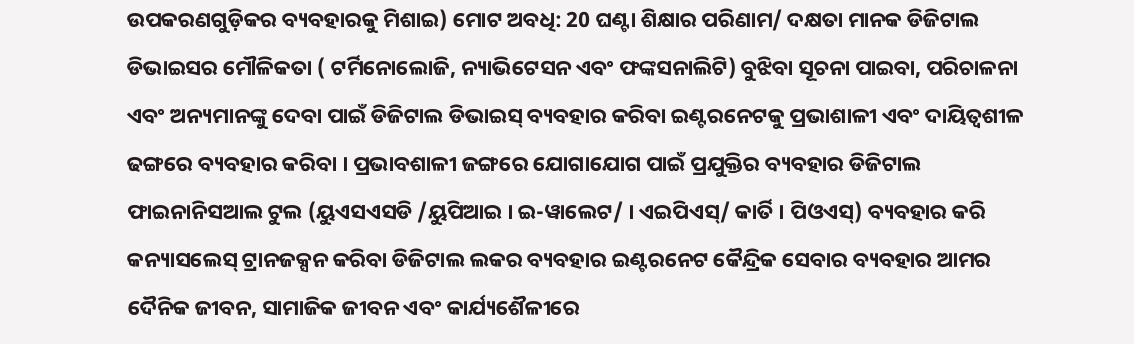ଉପକରଣଗୁଡ଼ିକର ବ୍ୟବହାରକୁ ମିଶାଇ) ମୋଟ ଅବଧି: 20 ଘଣ୍ଟା ଶିକ୍ଷାର ପରିଣାମ/ ଦକ୍ଷତା ମାନକ ଡିଜିଟାଲ ଡିଭାଇସର ମୌଳିକତା ( ଟର୍ମିନୋଲୋଜି, ନ୍ୟାଭିଟେସନ ଏବଂ ଫଙ୍କସନାଲିଟି) ବୁଝିବା ସୂଚନା ପାଇବା, ପରିଚାଳନା ଏବଂ ଅନ୍ୟମାନଙ୍କୁ ଦେବା ପାଇଁ ଡିଜିଟାଲ ଡିଭାଇସ୍ ବ୍ୟବହାର କରିବା ଇଣ୍ଟରନେଟକୁ ପ୍ରଭାଶାଳୀ ଏବଂ ଦାୟିତ୍ଵଶୀଳ ଢଙ୍ଗରେ ବ୍ୟବହାର କରିବା । ପ୍ରଭାବଶାଳୀ ଜଙ୍ଗରେ ଯୋଗାଯୋଗ ପାଇଁ ପ୍ରଯୁକ୍ତିର ବ୍ୟବହାର ଡିଜିଟାଲ ଫାଇନାନିସଆଲ ଟୁଲ (ୟୁଏସଏସଡି /ୟୁପିଆଇ । ଇ-ୱାଲେଟ/ । ଏଇପିଏସ୍/ କାର୍ତି । ପିଓଏସ୍) ବ୍ୟବହାର କରି କନ୍ୟାସଲେସ୍ ଟ୍ରାନଜକ୍ସନ କରିବା ଡିଜିଟାଲ ଲକର ବ୍ୟବହାର ଇଣ୍ଟରନେଟ କୈନ୍ଦ୍ରିକ ସେବାର ବ୍ୟବହାର ଆମର ଦୈନିକ ଜୀବନ, ସାମାଜିକ ଜୀବନ ଏବଂ କାର୍ଯ୍ୟଶୈଳୀରେ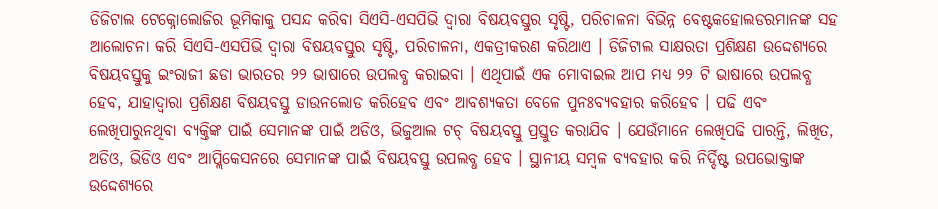ଡିଜିଟାଲ ଟେକ୍ନୋଲୋଜିର ଭୂମିକାକୁ ପସନ୍ଦ କରିବା ସିଏସି-ଏସପିଭି ଦ୍ଵାରା ବିଷୟବସ୍ତୁର ସୃଷ୍ଟି, ପରିଚାଳନା ବିଭିନ୍ନ ବେଷ୍ଟକହୋଲଡରମାନଙ୍କ ସହ ଆଲୋଚନା କରି ସିଏସି-ଏସପିଭି ଦ୍ଵାରା ବିଷୟବସ୍ତୁର ସୃଷ୍ଟି, ପରିଚାଳନା, ଏକତ୍ରୀକରଣ କରିଥାଏ । ଡିଜିଟାଲ ସାକ୍ଷରତା ପ୍ରଶିକ୍ଷଣ ଉଦ୍ଦେଶ୍ୟରେ ବିଷୟବସ୍ତୁକୁ ଇଂରାଜୀ ଛଡା ଭାରତର ୨୨ ଭାଷାରେ ଉପଲବ୍ଧ କରାଇବା । ଏଥିପାଇଁ ଏକ ମୋବାଇଲ ଆପ ମଧ୍ୟ ୨୨ ଟି ଭାଷାରେ ଉପଲବ୍ଧ ହେବ, ଯାହାଦ୍ଵାରା ପ୍ରଶିକ୍ଷଣ ବିଷୟବସ୍ତୁ ଡାଉନଲୋଡ କରିହେବ ଏବଂ ଆବଶ୍ୟକତା ବେଳେ ପୁନଃବ୍ୟବହାର କରିହେବ । ପଢି ଏବଂ ଲେଖିପାରୁନଥିବା ବ୍ୟକ୍ତିଙ୍କ ପାଇଁ ସେମାନଙ୍କ ପାଇଁ ଅଡିଓ, ଭିଜୁଆଲ ଟଚ୍ ବିଷୟବସ୍ତୁ ପ୍ରସ୍ତୁତ କରାଯିବ । ଯେଉଁମାନେ ଲେଖିପଢି ପାରନ୍ତି, ଲିଖିତ, ଅଡିଓ, ଭିଡିଓ ଏବଂ ଆପ୍ଲିକେସନରେ ସେମାନଙ୍କ ପାଇଁ ବିଷୟବସ୍ତୁ ଉପଲବ୍ଧ ହେବ । ସ୍ଥାନୀୟ ସମ୍ବଳ ବ୍ୟବହାର କରି ନିର୍ଦ୍ଦିଷ୍ଟ ଉପଭୋକ୍ତାଙ୍କ ଉଦ୍ଦେଶ୍ୟରେ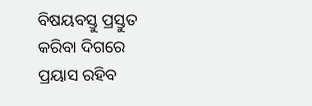ବିଷୟବସ୍ତୁ ପ୍ରସ୍ତୁତ କରିବା ଦିଗରେ ପ୍ରୟାସ ରହିବ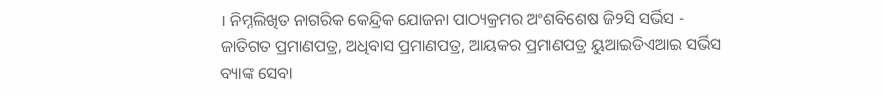। ନିମ୍ନଲିଖିତ ନାଗରିକ କେନ୍ଦ୍ରିକ ଯୋଜନା ପାଠ୍ୟକ୍ରମର ଅଂଶବିଶେଷ ଜି୨ସି ସର୍ଭିସ - ଜାତିଗତ ପ୍ରମାଣପତ୍ର, ଅଧିବାସ ପ୍ରମାଣପତ୍ର, ଆୟକର ପ୍ରମାଣପତ୍ର ୟୁଆଇଡିଏଆଇ ସର୍ଭିସ ବ୍ୟାଙ୍କ ସେବା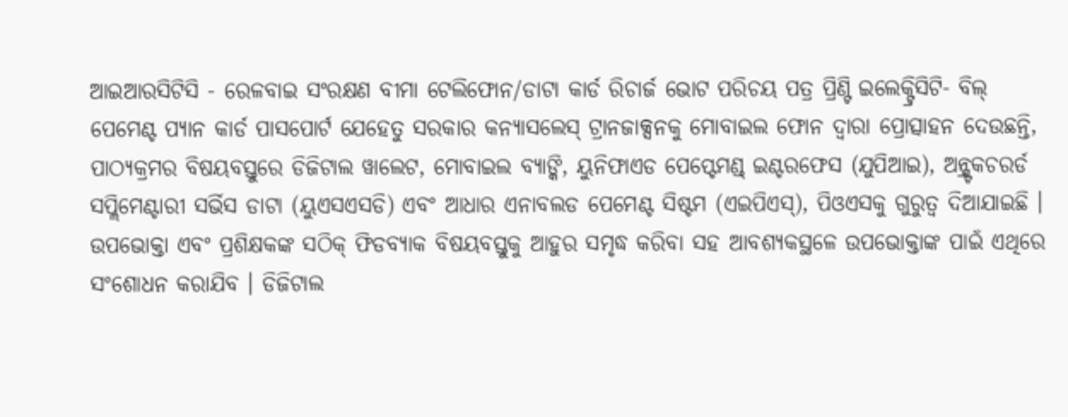ଆଇଆରସିଟିସି - ରେଳବାଇ ସଂରକ୍ଷଣ ବୀମା ଟେଲିଫୋନ/ଡାଟା କାର୍ଡ ରିଚାର୍ଜ ଭୋଟ ପରିଚୟ ପତ୍ର ପ୍ରିଣ୍ଟି ଇଲେକ୍ଟ୍ରିସିଟି- ବିଲ୍ ପେମେଣ୍ଟ ପ୍ୟାନ କାର୍ଡ ପାସପୋର୍ଟ ଯେହେତୁ ସରକାର କନ୍ୟାସଲେସ୍ ଟ୍ରାନଜାକ୍ସନକୁ ମୋବାଇଲ ଫୋନ ଦ୍ଵାରା ପ୍ରୋତ୍ସାହନ ଦେଉଛନ୍ତି, ପାଠ୍ୟକ୍ରମର ବିଷୟବସ୍ତୁରେ ଡିଜିଟାଲ ୱାଲେଟ, ମୋବାଇଲ ବ୍ୟାଙ୍କି, ୟୁନିଫାଏଡ ପେପ୍ଟେମଣ୍ଡ୍ ଇଣ୍ଟରଫେସ (ଯୁପିଆଇ), ଅନ୍ଷ୍ଟ୍ରକଚରର୍ଡ ସପ୍ଲିମେଣ୍ଟାରୀ ସର୍ଭିସ ଡାଟା (ୟୁଏସଏସଡି) ଏବଂ ଆଧାର ଏନାବଲଡ ପେମେଣ୍ଟ ସିଷ୍ଟମ (ଏଇପିଏସ୍), ପିଓଏସକୁ ଗୁରୁତ୍ଵ ଦିଆଯାଇଛି । ଉପଭୋକ୍ତା ଏବଂ ପ୍ରଶିକ୍ଷକଙ୍କ ସଠିକ୍ ଫିଡବ୍ୟାକ ବିଷୟବସ୍ତୁକୁ ଆହୁର ସମୃଦ୍ଧ କରିବା ସହ ଆବଶ୍ୟକସ୍ଥଳେ ଉପଭୋକ୍ତାଙ୍କ ପାଇଁ ଏଥିରେ ସଂଶୋଧନ କରାଯିବ । ଡିଜିଟାଲ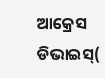ଆକ୍ରେସ ଡିଭାଇସ୍(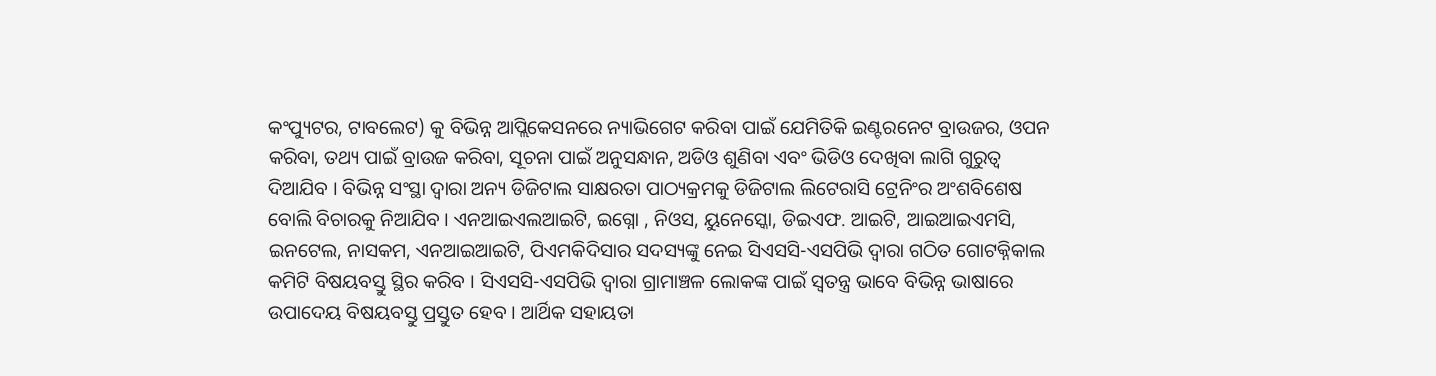କଂପ୍ୟୁଟର, ଟାବଲେଟ) କୁ ବିଭିନ୍ନ ଆପ୍ଲିକେସନରେ ନ୍ୟାଭିଗେଟ କରିବା ପାଇଁ ଯେମିତିକି ଇଣ୍ଟରନେଟ ବ୍ରାଉଜର, ଓପନ କରିବା, ତଥ୍ୟ ପାଇଁ ବ୍ରାଉଜ କରିବା, ସୂଚନା ପାଇଁ ଅନୁସନ୍ଧାନ, ଅଡିଓ ଶୁଣିବା ଏବଂ ଭିଡିଓ ଦେଖିବା ଲାଗି ଗୁରୁତ୍ଵ ଦିଆଯିବ । ବିଭିନ୍ନ ସଂସ୍ଥା ଦ୍ଵାରା ଅନ୍ୟ ଡିଜିଟାଲ ସାକ୍ଷରତା ପାଠ୍ୟକ୍ରମକୁ ଡିଜିଟାଲ ଲିଟେରାସି ଟ୍ରେନିଂର ଅଂଶବିଶେଷ ବୋଲି ବିଚାରକୁ ନିଆଯିବ । ଏନଆଇଏଲଆଇଟି, ଇଗ୍ନୋ , ନିଓସ, ୟୁନେସ୍କୋ, ଡିଇଏଫ. ଆଇଟି, ଆଇଆଇଏମସି, ଇନଟେଲ, ନାସକମ, ଏନଆଇଆଇଟି, ପିଏମକିଦିସାର ସଦସ୍ୟଙ୍କୁ ନେଇ ସିଏସସି-ଏସପିଭି ଦ୍ଵାରା ଗଠିତ ଗୋଟକ୍ନିକାଲ କମିଟି ବିଷୟବସ୍ତୁ ସ୍ଥିର କରିବ । ସିଏସସି-ଏସପିଭି ଦ୍ଵାରା ଗ୍ରାମାଞ୍ଚଳ ଲୋକଙ୍କ ପାଇଁ ସ୍ଵତନ୍ତ୍ର ଭାବେ ବିଭିନ୍ନ ଭାଷାରେ ଉପାଦେୟ ବିଷୟବସ୍ତୁ ପ୍ରସ୍ତୁତ ହେବ । ଆର୍ଥିକ ସହାୟତା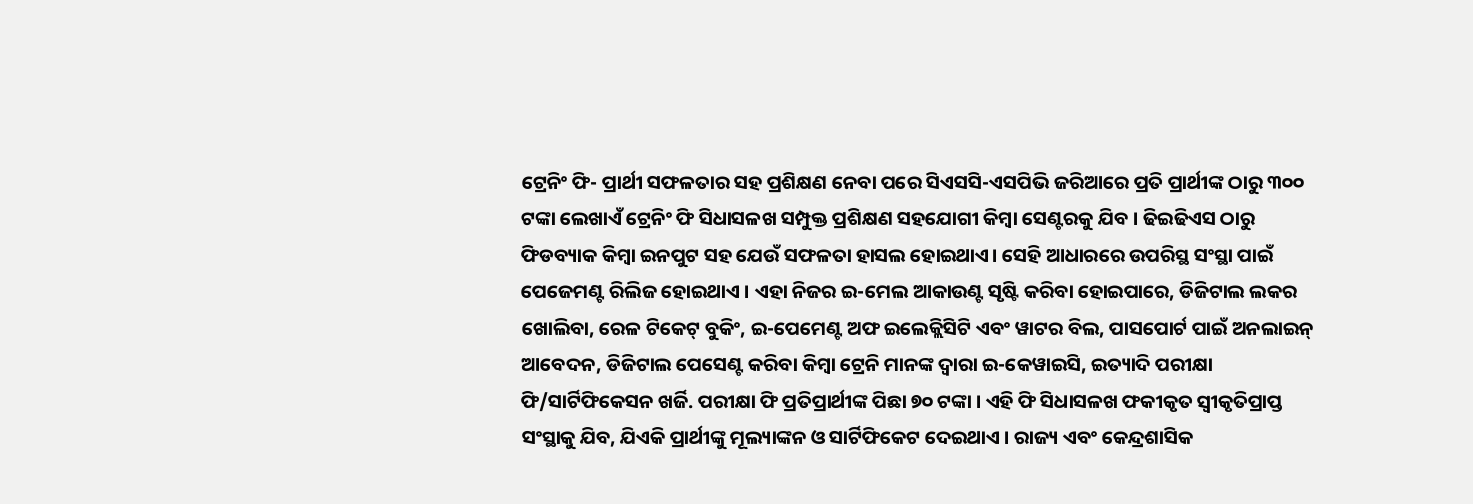ଟ୍ରେନିଂ ଫି- ପ୍ରାର୍ଥୀ ସଫଳତାର ସହ ପ୍ରଶିକ୍ଷଣ ନେବା ପରେ ସିଏସସି-ଏସପିଭି ଜରିଆରେ ପ୍ରତି ପ୍ରାର୍ଥୀଙ୍କ ଠାରୁ ୩୦୦ ଟଙ୍କା ଲେଖାଏଁ ଟ୍ରେନିଂ ଫି ସିଧାସଳଖ ସମ୍ପୁକ୍ତ ପ୍ରଶିକ୍ଷଣ ସହଯୋଗୀ କିମ୍ବା ସେଣ୍ଟରକୁ ଯିବ । ଢିଇଢିଏସ ଠାରୁ ଫିଡବ୍ୟାକ କିମ୍ବା ଇନପୁଟ ସହ ଯେଉଁ ସଫଳତା ହାସଲ ହୋଇଥାଏ। ସେହି ଆଧାରରେ ଉପରିସ୍ଥ ସଂସ୍ଥା ପାଇଁ ପେଜେମଣ୍ଟ ରିଲିଜ ହୋଇଥାଏ । ଏହା ନିଜର ଇ-ମେଲ ଆକାଉଣ୍ଟ ସୃଷ୍ଟି କରିବା ହୋଇପାରେ, ଡିଜିଟାଲ ଲକର ଖୋଲିବା, ରେଳ ଟିକେଟ୍ ବୁକିଂ, ଇ-ପେମେଣ୍ଟ ଅଫ ଇଲେକ୍ଲିସିଟି ଏବଂ ୱାଟର ବିଲ, ପାସପୋର୍ଟ ପାଇଁ ଅନଲାଇନ୍ ଆବେଦନ, ଡିଜିଟାଲ ପେସେଣ୍ଟ କରିବା କିମ୍ବା ଟ୍ରେନି ମାନଙ୍କ ଦ୍ଵାରା ଇ-କେୱାଇସି, ଇତ୍ୟାଦି ପରୀକ୍ଷା ଫି/ସାର୍ଟିଫିକେସନ ଖର୍ଜି. ପରୀକ୍ଷା ଫି ପ୍ରତିପ୍ରାର୍ଥୀଙ୍କ ପିଛା ୭୦ ଟଙ୍କା । ଏହି ଫି ସିଧାସଳଖ ଫକୀକୃତ ସ୍ଵୀକୃତିପ୍ରାପ୍ତ ସଂସ୍ଥାକୁ ଯିବ, ଯିଏକି ପ୍ରାର୍ଥୀଙ୍କୁ ମୂଲ୍ୟାଙ୍କନ ଓ ସାର୍ଟିଫିକେଟ ଦେଇଥାଏ । ରାଜ୍ୟ ଏବଂ କେନ୍ଦ୍ରଶାସିକ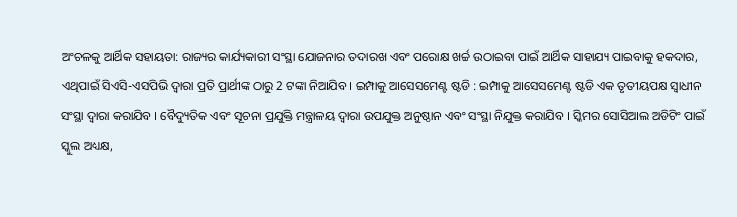ଅଂଚଳକୁ ଆର୍ଥିକ ସହାୟତା: ରାଜ୍ୟର କାର୍ଯ୍ୟକାରୀ ସଂସ୍ଥା ଯୋଜନାର ତଦାରଖ ଏବଂ ପରୋକ୍ଷ ଖର୍ଚ୍ଚ ଉଠାଇବା ପାଇଁ ଆର୍ଥିକ ସାହାଯ୍ୟ ପାଇବାକୁ ହକଦାର, ଏଥିପାଇଁ ସିଏସି-ଏସପିଭି ଦ୍ଵାରା ପ୍ରତି ପ୍ରାର୍ଥୀଙ୍କ ଠାରୁ 2 ଟଙ୍କା ନିଆଯିବ । ଇମ୍ପାକୁ ଆସେସମେଣ୍ଟ ଷ୍ଟଡି : ଇମ୍ପାକୁ ଆସେସମେଣ୍ଟ ଷ୍ଟଡି ଏକ ତୃତୀୟପକ୍ଷ ସ୍ଵାଧୀନ ସଂସ୍ଥା ଦ୍ଵାରା କରାଯିବ । ବୈଦ୍ୟୁତିକ ଏବଂ ସୂଚନା ପ୍ରଯୁକ୍ତି ମନ୍ତ୍ରାଳୟ ଦ୍ଵାରା ଉପଯୁକ୍ତ ଅନୁଷ୍ଠାନ ଏବଂ ସଂସ୍ଥା ନିଯୁକ୍ତ କରାଯିବ । ସ୍କିମର ସୋସିଆଲ ଅଡିଟିଂ ପାଇଁ ସ୍କୁଲ ଅଧ୍ୟକ୍ଷ,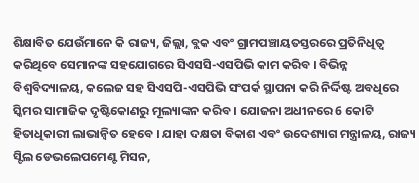ଶିକ୍ଷାବିତ ଯେଉଁମାନେ କି ରାଜ୍ୟ, ଜିଲ୍ଲା, ବ୍ଲକ ଏବଂ ଗ୍ରାମପଞ୍ଚାୟତସ୍ତରରେ ପ୍ରତିନିଧିତ୍ଵ କରିଥିବେ ସେମାନଙ୍କ ସହଯୋଗରେ ସିଏସସି-ଏସପିଭି କାମ କରିବ । ବିଭିନ୍ନ ବିଶ୍ଵବିଦ୍ୟାଳୟ, କଲେଜ ସହ ସିଏସପି-ଏସପିଭି ସଂପର୍କ ସ୍ଥାପନା କରି ନିର୍ଦ୍ଦିଷ୍ଟ ଅବଧିରେ ସ୍କିମର ସାମାଜିକ ଦୃଷ୍ଟିକୋଣରୁ ମୂଲ୍ୟାଙ୍କନ କରିବ । ଯୋଜନା ଅଧୀନରେ 6 କୋଟି ହିତାଧିକାରୀ ଲାଭାନ୍ୱିତ ହେବେ । ଯାହା ଦକ୍ଷତା ବିକାଶ ଏବଂ ଉଦେଶ୍ୟାଗ ମନ୍ତ୍ରାଳୟ, ରାଜ୍ୟ ସ୍ଟିଲ ଡେଭଲେପମେଣ୍ଟ ମିସନ,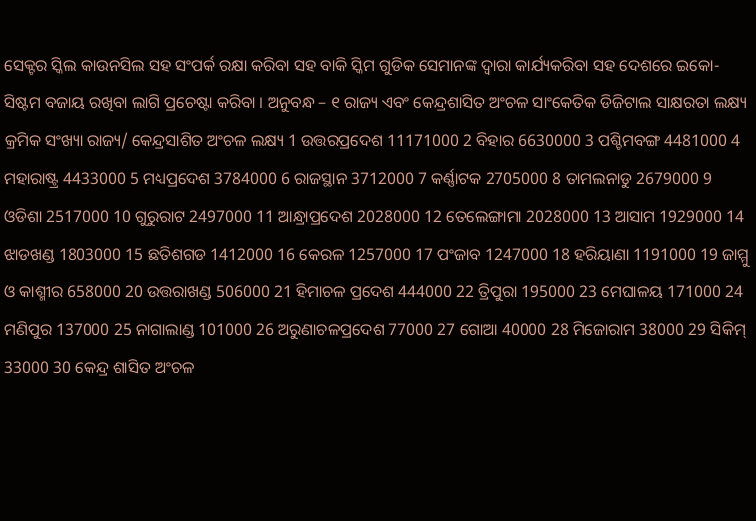ସେକ୍ଟର ସ୍କିଲ କାଉନସିଲ ସହ ସଂପର୍କ ରକ୍ଷା କରିବା ସହ ବାକି ସ୍କିମ ଗୁଡିକ ସେମାନଙ୍କ ଦ୍ଵାରା କାର୍ଯ୍ୟକରିବା ସହ ଦେଶରେ ଇକୋ-ସିଷ୍ଟମ ବଜାୟ ରଖିବା ଲାଗି ପ୍ରଚେଷ୍ଟା କରିବା । ଅନୁବନ୍ଧ – ୧ ରାଜ୍ୟ ଏବଂ କେନ୍ଦ୍ରଶାସିତ ଅଂଚଳ ସାଂକେତିକ ଡିଜିଟାଲ ସାକ୍ଷରତା ଲକ୍ଷ୍ୟ କ୍ରମିକ ସଂଖ୍ୟା ରାଜ୍ୟ/ କେନ୍ଦ୍ରସାଶିତ ଅଂଚଳ ଲକ୍ଷ୍ୟ 1 ଉତ୍ତରପ୍ରଦେଶ 11171000 2 ବିହାର 6630000 3 ପଶ୍ଚିମବଙ୍ଗ 4481000 4 ମହାରାଷ୍ଟ୍ର 4433000 5 ମଧ୍ୟପ୍ରଦେଶ 3784000 6 ରାଜସ୍ଥାନ 3712000 7 କର୍ଣ୍ଣାଟକ 2705000 8 ତାମଲନାଡୁ 2679000 9 ଓଡିଶା 2517000 10 ଗୁରୁରାଟ 2497000 11 ଆନ୍ଧ୍ରାପ୍ରଦେଶ 2028000 12 ତେଲେଙ୍ଗାମା 2028000 13 ଆସାମ 1929000 14 ଝାଡଖଣ୍ଡ 1803000 15 ଛତିଶଗଡ 1412000 16 କେରଳ 1257000 17 ପଂଜାବ 1247000 18 ହରିୟାଣା 1191000 19 ଜାମ୍ମୁ ଓ କାଶ୍ମୀର 658000 20 ଉତ୍ତରାଖଣ୍ଡ 506000 21 ହିମାଚଳ ପ୍ରଦେଶ 444000 22 ତ୍ରିପୁରା 195000 23 ମେଘାଳୟ 171000 24 ମଣିପୁର 137000 25 ନାଗାଲାଣ୍ଡ 101000 26 ଅରୁଣାଚଳପ୍ରଦେଶ 77000 27 ଗୋଆ 40000 28 ମିଜୋରାମ 38000 29 ସିକିମ୍ 33000 30 କେନ୍ଦ୍ର ଶାସିତ ଅଂଚଳ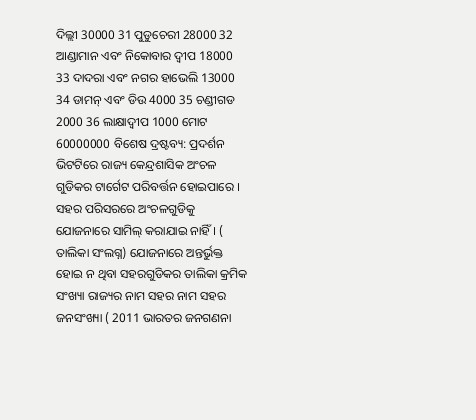ଦିଲ୍ଲୀ 30000 31 ପୁଡୁଚେରୀ 28000 32 ଆଣ୍ଡାମାନ ଏବଂ ନିକୋବାର ଦ୍ଵୀପ 18000 33 ଦାଦରା ଏବଂ ନଗର ହାଭେଲି 13000 34 ଡାମନ୍ ଏବଂ ଡିଉ 4000 35 ଚଣ୍ଡୀଗଡ 2000 36 ଲାକ୍ଷାଦ୍ଵୀପ 1000 ମୋଟ 60000000 ବିଶେଷ ଦ୍ରଷ୍ଟବ୍ୟ: ପ୍ରଦର୍ଶନ ଭିଟଟିରେ ରାଜ୍ୟ କେନ୍ଦ୍ରଶାସିକ ଅଂଚଳ ଗୁଡିକର ଟାର୍ଗେଟ ପରିବର୍ତ୍ତନ ହୋଇପାରେ । ସହର ପରିସରରେ ଅଂଚଳଗୁଡିକୁ ଯୋଜନାରେ ସାମିଲ୍ କରାଯାଇ ନାହିଁ । ( ତାଲିକା ସଂଲଗ୍ନ) ଯୋଜନାରେ ଅନ୍ତର୍ଭୁକ୍ତ ହୋଇ ନ ଥିବା ସହରଗୁଡିକର ତାଲିକା କ୍ରମିକ ସଂଖ୍ୟା ରାଜ୍ୟର ନାମ ସହର ନାମ ସହର ଜନସଂଖ୍ୟା ( 2011 ଭାରତର ଜନଗଣନା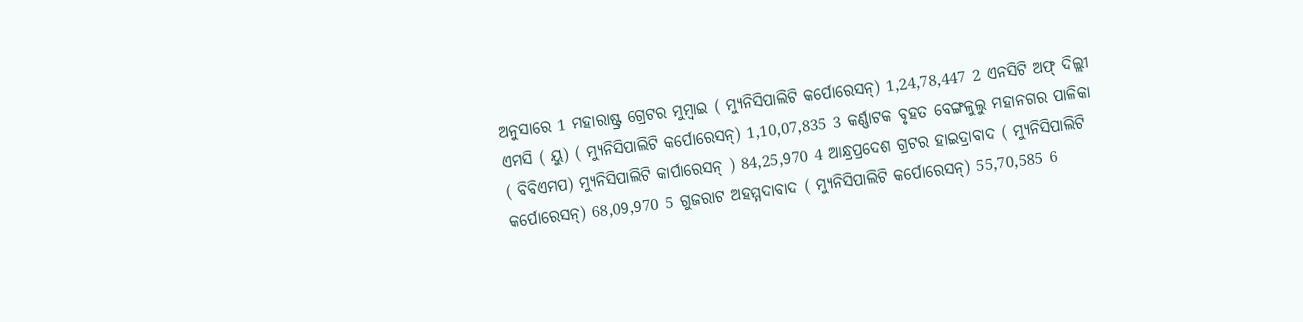ଅନୁସାରେ 1 ମହାରାଷ୍ଟ୍ର ଗ୍ରେଟର ମୁମ୍ବାଇ ( ମ୍ୟୁନିସିପାଲିଟି କର୍ପୋରେସନ୍) 1,24,78,447 2 ଏନସିଟି ଅଫ୍ ଦିଲ୍ଲୀ ଏମସି ( ୟୁ) ( ମ୍ୟୁନିସିପାଲିଟି କର୍ପୋରେସନ୍) 1,10,07,835 3 କର୍ଣ୍ଣାଟକ ବୃହତ ବେଙ୍ଗଳୁଲୁ ମହାନଗର ପାଳିକା ( ବିବିଏମପ) ମ୍ୟୁନିସିପାଲିଟି କାର୍ପାରେସନ୍ ) 84,25,970 4 ଆନ୍ଧ୍ରପ୍ରଦେଶ ଗ୍ରଟର ହାଇଦ୍ରାବାଦ ( ମ୍ୟୁନିସିପାଲିଟି କର୍ପୋରେସନ୍) 68,09,970 5 ଗୁଜରାଟ ଅହମ୍ମଦାବାଦ ( ମ୍ୟୁନିସିପାଲିଟି କର୍ପୋରେସନ୍) 55,70,585 6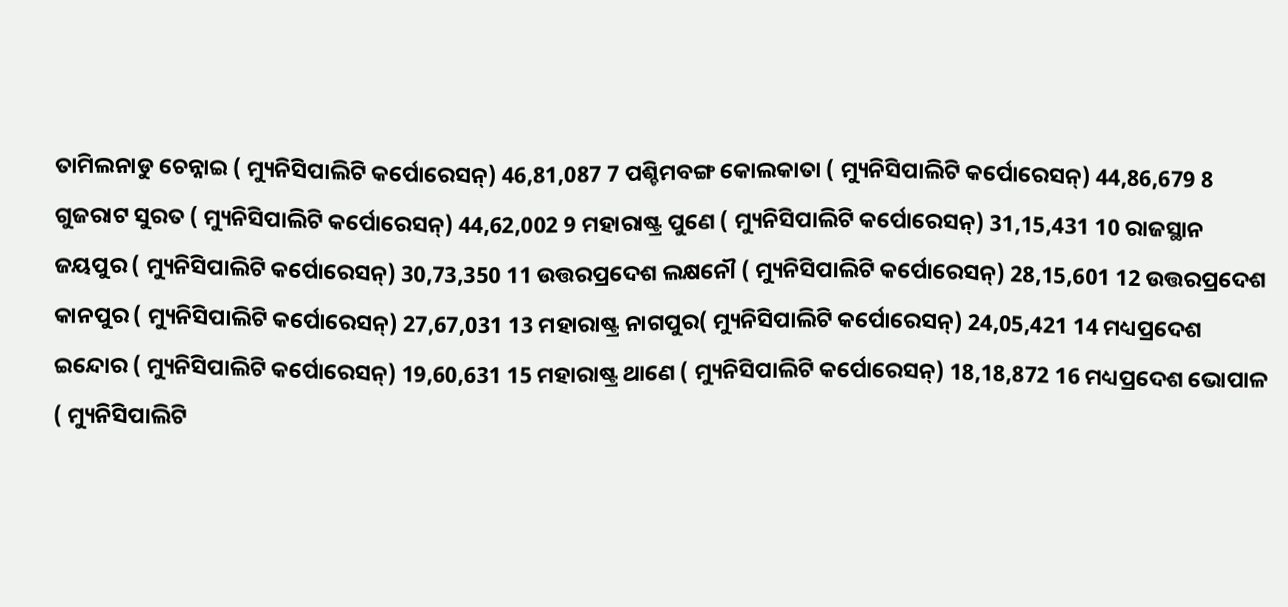ତାମିଲନାଡୁ ଚେନ୍ନାଇ ( ମ୍ୟୁନିସିପାଲିଟି କର୍ପୋରେସନ୍) 46,81,087 7 ପଶ୍ଚିମବଙ୍ଗ କୋଲକାତା ( ମ୍ୟୁନିସିପାଲିଟି କର୍ପୋରେସନ୍) 44,86,679 8 ଗୁଜରାଟ ସୁରତ ( ମ୍ୟୁନିସିପାଲିଟି କର୍ପୋରେସନ୍) 44,62,002 9 ମହାରାଷ୍ଟ୍ର ପୁଣେ ( ମ୍ୟୁନିସିପାଲିଟି କର୍ପୋରେସନ୍) 31,15,431 10 ରାଜସ୍ଥାନ ଜୟପୁର ( ମ୍ୟୁନିସିପାଲିଟି କର୍ପୋରେସନ୍) 30,73,350 11 ଉତ୍ତରପ୍ରଦେଶ ଲକ୍ଷନୌ ( ମ୍ୟୁନିସିପାଲିଟି କର୍ପୋରେସନ୍) 28,15,601 12 ଉତ୍ତରପ୍ରଦେଶ କାନପୁର ( ମ୍ୟୁନିସିପାଲିଟି କର୍ପୋରେସନ୍) 27,67,031 13 ମହାରାଷ୍ଟ୍ର ନାଗପୁର( ମ୍ୟୁନିସିପାଲିଟି କର୍ପୋରେସନ୍) 24,05,421 14 ମଧ୍ୟପ୍ରଦେଶ ଇନ୍ଦୋର ( ମ୍ୟୁନିସିପାଲିଟି କର୍ପୋରେସନ୍) 19,60,631 15 ମହାରାଷ୍ଟ୍ର ଥାଣେ ( ମ୍ୟୁନିସିପାଲିଟି କର୍ପୋରେସନ୍) 18,18,872 16 ମଧ୍ୟପ୍ରଦେଶ ଭୋପାଳ ( ମ୍ୟୁନିସିପାଲିଟି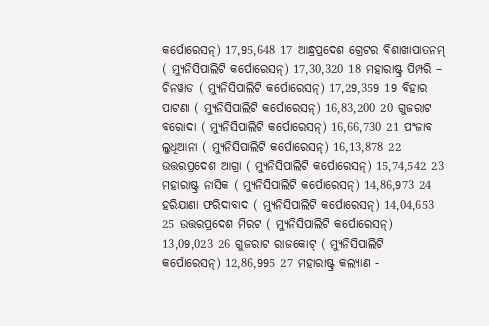କର୍ପୋରେସନ୍) 17,95,648 17 ଆନ୍ଧ୍ରପ୍ରଦେଶ ଗ୍ରେଟର ବିଶାଖାପାତନମ୍ ( ମ୍ୟୁନିସିପାଲିଟି କର୍ପୋରେସନ୍) 17,30,320 18 ମହାରାଷ୍ଟ୍ର ପିମ୍ପରି – ଚିନୱାଡ ( ମ୍ୟୁନିସିପାଲିଟି କର୍ପୋରେସନ୍) 17,29,359 19 ବିହାର ପାଟଣା ( ମ୍ୟୁନିସିପାଲିଟି କର୍ପୋରେସନ୍) 16,83,200 20 ଗୁଜରାଟ ବରୋଦା ( ମ୍ୟୁନିସିପାଲିଟି କର୍ପୋରେସନ୍) 16,66,730 21 ପଂଜାବ ଲୁଧିଆନା ( ମ୍ୟୁନିସିପାଲିଟି କର୍ପୋରେସନ୍) 16,13,878 22 ଉତ୍ତରପ୍ରଦେଶ ଆଗ୍ରା ( ମ୍ୟୁନିସିପାଲିଟି କର୍ପୋରେସନ୍) 15,74,542 23 ମହାରାଷ୍ଟ୍ର ନାସିକ ( ମ୍ୟୁନିସିପାଲିଟି କର୍ପୋରେସନ୍) 14,86,973 24 ହରିଯାଣା ଫରିଦାବାଦ ( ମ୍ୟୁନିସିପାଲିଟି କର୍ପୋରେସନ୍) 14,04,653 25 ଉତ୍ତରପ୍ରଦେଶ ମିରଟ ( ମ୍ୟୁନିସିପାଲିଟି କର୍ପୋରେସନ୍) 13,09,023 26 ଗୁଜରାଟ ରାଜକୋଟ୍ ( ମ୍ୟୁନିସିପାଲିଟି କର୍ପୋରେସନ୍) 12,86,995 27 ମହାରାଷ୍ଟ୍ର କଲ୍ୟାଣ -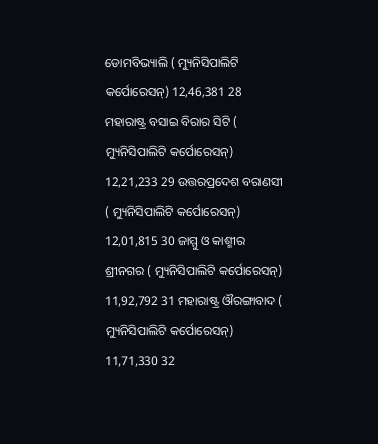ଡୋମବିଭ୍ୟାଲି ( ମ୍ୟୁନିସିପାଲିଟି କର୍ପୋରେସନ୍) 12,46,381 28 ମହାରାଷ୍ଟ୍ର ବସାଇ ବିରାର ସିଟି ( ମ୍ୟୁନିସିପାଲିଟି କର୍ପୋରେସନ୍) 12,21,233 29 ଉତ୍ତରପ୍ରଦେଶ ବରାଣସୀ ( ମ୍ୟୁନିସିପାଲିଟି କର୍ପୋରେସନ୍) 12,01,815 30 ଜାମ୍ମୁ ଓ କାଶ୍ମୀର ଶ୍ରୀନଗର ( ମ୍ୟୁନିସିପାଲିଟି କର୍ପୋରେସନ୍) 11,92,792 31 ମହାରାଷ୍ଟ୍ର ଔରଙ୍ଗାବାଦ ( ମ୍ୟୁନିସିପାଲିଟି କର୍ପୋରେସନ୍) 11,71,330 32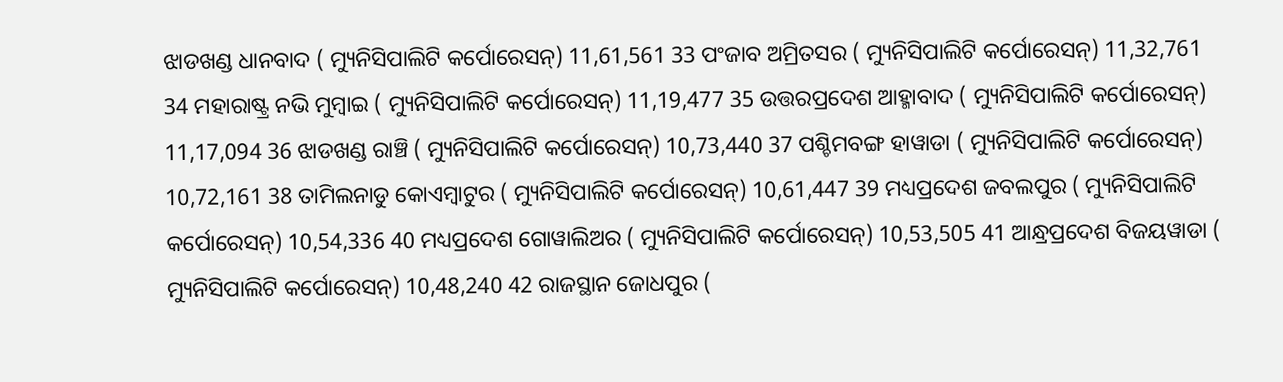ଝାଡଖଣ୍ଡ ଧାନବାଦ ( ମ୍ୟୁନିସିପାଲିଟି କର୍ପୋରେସନ୍) 11,61,561 33 ପଂଜାବ ଅମ୍ରିତସର ( ମ୍ୟୁନିସିପାଲିଟି କର୍ପୋରେସନ୍) 11,32,761 34 ମହାରାଷ୍ଟ୍ର ନଭି ମୁମ୍ବାଇ ( ମ୍ୟୁନିସିପାଲିଟି କର୍ପୋରେସନ୍) 11,19,477 35 ଉତ୍ତରପ୍ରଦେଶ ଆହ୍ମାବାଦ ( ମ୍ୟୁନିସିପାଲିଟି କର୍ପୋରେସନ୍) 11,17,094 36 ଝାଡଖଣ୍ଡ ରାଞ୍ଚି ( ମ୍ୟୁନିସିପାଲିଟି କର୍ପୋରେସନ୍) 10,73,440 37 ପଶ୍ଚିମବଙ୍ଗ ହାୱାଡା ( ମ୍ୟୁନିସିପାଲିଟି କର୍ପୋରେସନ୍) 10,72,161 38 ତାମିଲନାଡୁ କୋଏମ୍ବାଟୁର ( ମ୍ୟୁନିସିପାଲିଟି କର୍ପୋରେସନ୍) 10,61,447 39 ମଧ୍ୟପ୍ରଦେଶ ଜବଲପୁର ( ମ୍ୟୁନିସିପାଲିଟି କର୍ପୋରେସନ୍) 10,54,336 40 ମଧ୍ୟପ୍ରଦେଶ ଗୋୱାଲିଅର ( ମ୍ୟୁନିସିପାଲିଟି କର୍ପୋରେସନ୍) 10,53,505 41 ଆନ୍ଧ୍ରପ୍ରଦେଶ ବିଜୟୱାଡା ( ମ୍ୟୁନିସିପାଲିଟି କର୍ପୋରେସନ୍) 10,48,240 42 ରାଜସ୍ଥାନ ଜୋଧପୁର (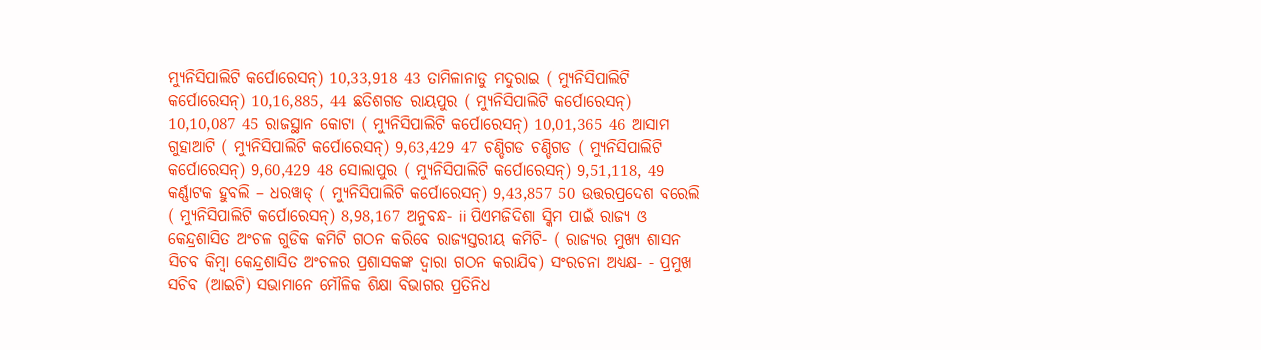ମ୍ୟୁନିସିପାଲିଟି କର୍ପୋରେସନ୍) 10,33,918 43 ତାମିଳାନାଡୁ ମଦୁରାଇ ( ମ୍ୟୁନିସିପାଲିଟି କର୍ପୋରେସନ୍) 10,16,885, 44 ଛତିଶଗଡ ରାୟପୁର ( ମ୍ୟୁନିସିପାଲିଟି କର୍ପୋରେସନ୍) 10,10,087 45 ରାଜସ୍ଥାନ କୋଟା ( ମ୍ୟୁନିସିପାଲିଟି କର୍ପୋରେସନ୍) 10,01,365 46 ଆସାମ ଗୁହାଆଟି ( ମ୍ୟୁନିସିପାଲିଟି କର୍ପୋରେସନ୍) 9,63,429 47 ଚଣ୍ଡିଗଡ ଚଣ୍ଡିଗଡ ( ମ୍ୟୁନିସିପାଲିଟି କର୍ପୋରେସନ୍) 9,60,429 48 ସୋଲାପୁର ( ମ୍ୟୁନିସିପାଲିଟି କର୍ପୋରେସନ୍) 9,51,118, 49 କର୍ଣ୍ଣାଟକ ହୁବଲି – ଧରୱାଡ୍ ( ମ୍ୟୁନିସିପାଲିଟି କର୍ପୋରେସନ୍) 9,43,857 50 ଉତ୍ତରପ୍ରଦେଶ ବରେଲି ( ମ୍ୟୁନିସିପାଲିଟି କର୍ପୋରେସନ୍) 8,98,167 ଅନୁବନ୍ଧ- ii ପିଏମଜିଦିଶା ସ୍କିମ ପାଇଁ ରାଜ୍ୟ ଓ କେନ୍ଦ୍ରଶାସିତ ଅଂଚଳ ଗୁଡିକ କମିଟି ଗଠନ କରିବେ ରାଜ୍ୟସ୍ତରୀୟ କମିଟି- ( ରାଜ୍ୟର ମୁଖ୍ୟ ଶାସନ ସିଚବ କିମ୍ବା କେନ୍ଦ୍ରଶାସିତ ଅଂଚଳର ପ୍ରଶାସକଙ୍କ ଦ୍ଵାରା ଗଠନ କରାଯିବ) ସଂରଚନା ଅଧ୍ୟକ୍ଷ- - ପ୍ରମୁଖ ସଚିବ (ଆଇଟି) ସଭାମାନେ ମୌଳିକ ଶିକ୍ଷା ବିଭାଗର ପ୍ରତିନିଧ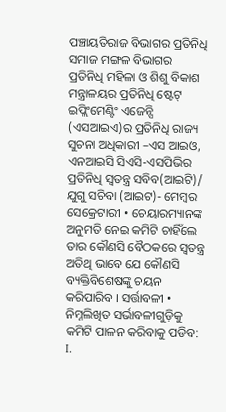ପଞ୍ଚାୟତିରାଜ ବିଭାଗର ପ୍ରତିନିଧି ସମାଜ ମଙ୍ଗଳ ବିଭାଗର ପ୍ରତିନିଧି ମହିଳା ଓ ଶିଶୁ ବିକାଶ ମନ୍ତ୍ରାଳୟର ପ୍ରତିନିଧି ଷ୍ଟେଟ୍ ଇପ୍ଲିଂମେଣ୍ଟିଂ ଏଜେନ୍ସି (ଏସଆଇଏ)ର ପ୍ରତିନିଧି ରାଜ୍ୟ ସୁଚନା ଅଧିକାରୀ –ଏସ ଆଇଓ, ଏନଆଇସି ସିଏସି-ଏସପିଭିର ପ୍ରତିନିଧି ସ୍ଵତନ୍ତ୍ର ସବିବ(ଆଇଟି)/ ଯୁଗୁ ସଚିବା (ଆଇଟ)- ମେମ୍ବର ସେକ୍ରେଟାରୀ • ଚେୟାରମ୍ୟାନଙ୍କ ଅନୁମତି ନେଇ କମିଟି ଚାହିଁଲେ ତାର କୌଣସି ବୈଠକରେ ସ୍ଵତନ୍ତ୍ର ଅତିଥି ଭାବେ ଯେ କୌଣସି ବ୍ୟକ୍ତିବିଶେଷଙ୍କୁ ଚୟନ କରିପାରିବ । ସର୍ତ୍ତାବଳୀ • ନିମ୍ନଲିଖିତ ସର୍ଭାବଳୀଗୁଡ଼ିକୁ କମିଟି ପାଳନ କରିବାକୁ ପଡିବ: I.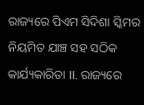ରାଜ୍ୟରେ ପିଏମ ସିଦିଶା ସ୍କିମର ନିୟମିତ ଯାଞ୍ଚ ସହ ସଠିକ କାର୍ଯ୍ୟକାରିତା II. ରାଜ୍ୟରେ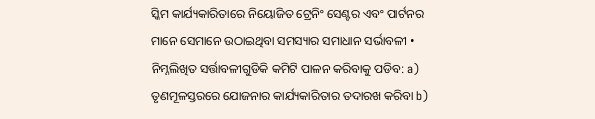ସ୍କିମ କାର୍ଯ୍ୟକାରିତାରେ ନିୟୋଜିତ ଟ୍ରେନିଂ ସେଣ୍ଟର ଏବଂ ପାର୍ଟନର ମାନେ ସେମାନେ ଉଠାଇଥିବା ସମସ୍ୟାର ସମାଧାନ ସର୍ଭାବଳୀ • ନିମ୍ନଲିଖିତ ସର୍ତ୍ତାବଳୀଗୁଡିକି କମିଟି ପାଳନ କରିବାକୁ ପଡିବ: a) ତୃଣମୂଳସ୍ତରରେ ଯୋଜନାର କାର୍ଯ୍ୟକାରିତାର ତଦାରଖ କରିବା b)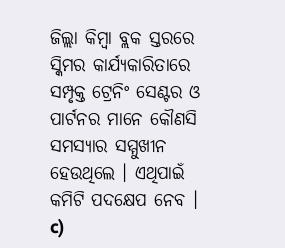ଜିଲ୍ଲା କିମ୍ବା ବ୍ଲକ ସ୍ତରରେ ସ୍କିମର କାର୍ଯ୍ୟକାରିତାରେ ସମ୍ପୃକ୍ତ ଟ୍ରେନିଂ ସେଣ୍ଟର ଓ ପାର୍ଟନର ମାନେ କୌଣସି ସମସ୍ୟାର ସମ୍ମୁଖୀନ ହେଉଥିଲେ । ଏଥିପାଇଁ କମିଟି ପଦକ୍ଷେପ ନେବ । c)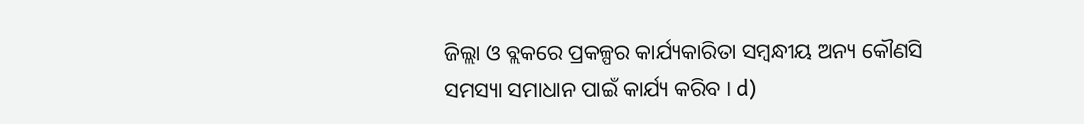ଜିଲ୍ଲା ଓ ବ୍ଲକରେ ପ୍ରକଳ୍ପର କାର୍ଯ୍ୟକାରିତା ସମ୍ବନ୍ଧୀୟ ଅନ୍ୟ କୌଣସି ସମସ୍ୟା ସମାଧାନ ପାଇଁ କାର୍ଯ୍ୟ କରିବ । d)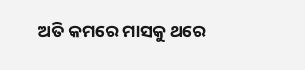ଅତି କମରେ ମାସକୁ ଥରେ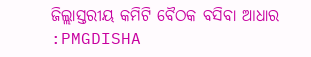ଜିଲ୍ଲାସ୍ତରୀୟ କମିଟି ବୈଠକ ବସିବା ଆଧାର :PMGDISHA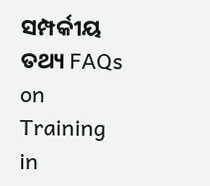ସମ୍ପର୍କୀୟ ତଥ୍ୟ FAQs on Training in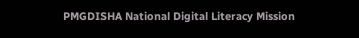PMGDISHA National Digital Literacy Mission